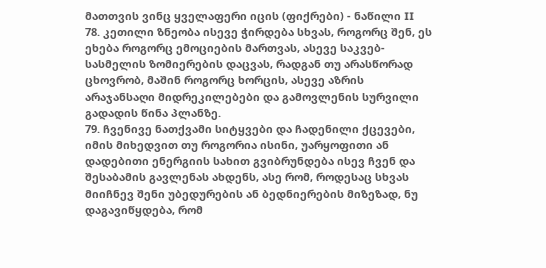მათთვის ვინც ყველაფერი იცის (ფიქრები) - ნაწილი II
78. კეთილი ზნეობა ისევე ჭირდება სხვას, როგორც შენ, ეს ეხება როგორც ემოციების მართვას, ასევე საკვებ-სასმელის ზომიერების დაცვას, რადგან თუ არასწორად ცხოვრობ, მაშინ როგორც ხორცის, ასევე აზრის არაჯანსაღი მიდრეკილებები და გამოვლენის სურვილი გადადის წინა პლანზე.
79. ჩვენივე ნათქვამი სიტყვები და ჩადენილი ქცევები, იმის მიხედვით თუ როგორია ისინი, უარყოფითი ან დადებითი ენერგიის სახით გვიბრუნდება ისევ ჩვენ და შესაბამის გავლენას ახდენს, ასე რომ, როდესაც სხვას მიიჩნევ შენი უბედურების ან ბედნიერების მიზეზად, ნუ დაგავიწყდება, რომ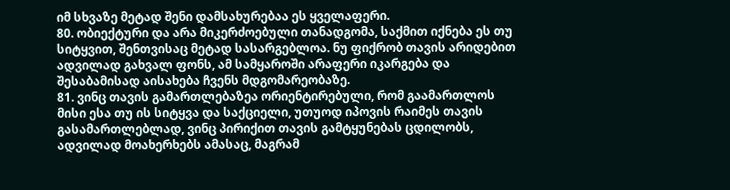იმ სხვაზე მეტად შენი დამსახურებაა ეს ყველაფერი.
80. ობიექტური და არა მიკერძოებული თანადგომა, საქმით იქნება ეს თუ სიტყვით, შენთვისაც მეტად სასარგებლოა. ნუ ფიქრობ თავის არიდებით ადვილად გახვალ ფონს, ამ სამყაროში არაფერი იკარგება და შესაბამისად აისახება ჩვენს მდგომარეობაზე.
81. ვინც თავის გამართლებაზეა ორიენტირებული, რომ გაამართლოს მისი ესა თუ ის სიტყვა და საქციელი, უთუოდ იპოვის რაიმეს თავის გასამართლებლად, ვინც პირიქით თავის გამტყუნებას ცდილობს, ადვილად მოახერხებს ამასაც, მაგრამ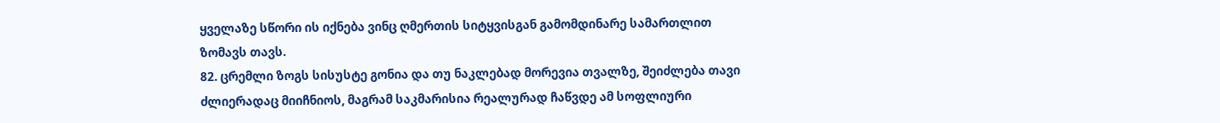ყველაზე სწორი ის იქნება ვინც ღმერთის სიტყვისგან გამომდინარე სამართლით ზომავს თავს.
82. ცრემლი ზოგს სისუსტე გონია და თუ ნაკლებად მორევია თვალზე, შეიძლება თავი ძლიერადაც მიიჩნიოს, მაგრამ საკმარისია რეალურად ჩაწვდე ამ სოფლიური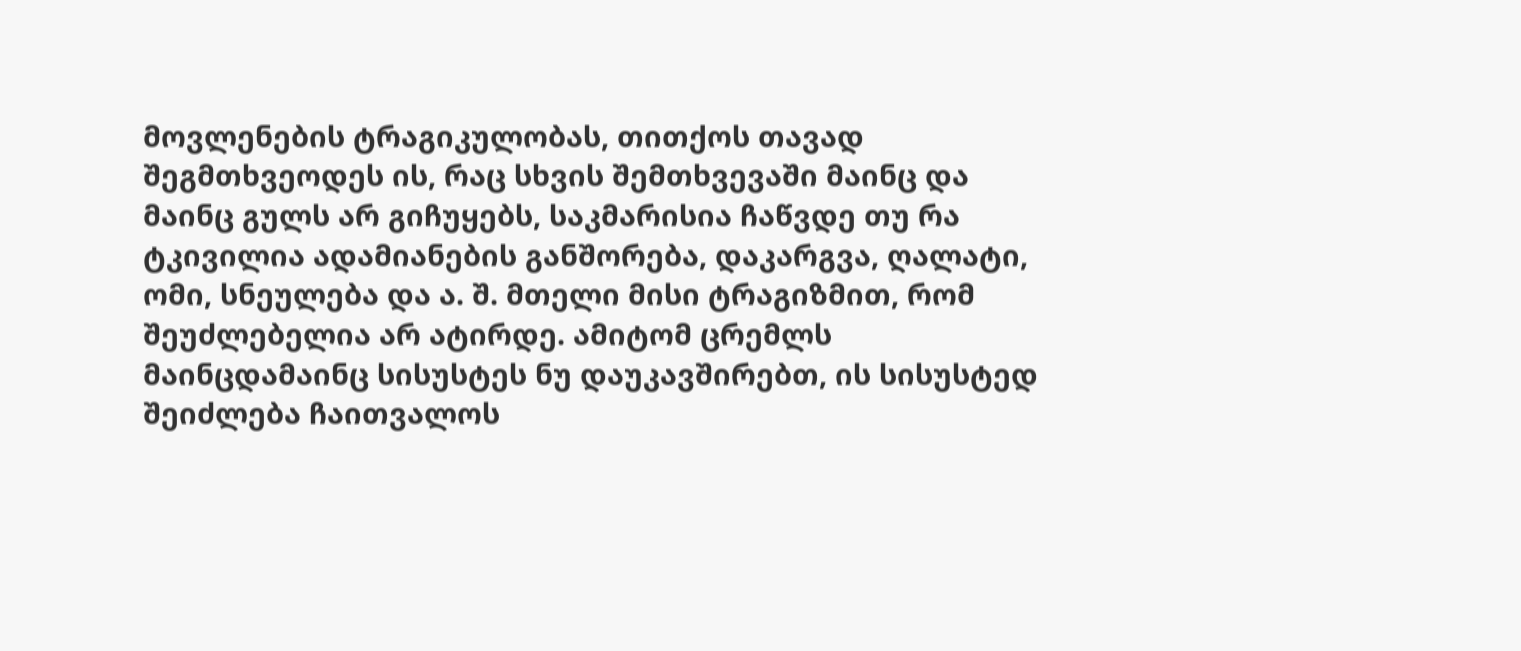მოვლენების ტრაგიკულობას, თითქოს თავად შეგმთხვეოდეს ის, რაც სხვის შემთხვევაში მაინც და მაინც გულს არ გიჩუყებს, საკმარისია ჩაწვდე თუ რა ტკივილია ადამიანების განშორება, დაკარგვა, ღალატი, ომი, სნეულება და ა. შ. მთელი მისი ტრაგიზმით, რომ შეუძლებელია არ ატირდე. ამიტომ ცრემლს მაინცდამაინც სისუსტეს ნუ დაუკავშირებთ, ის სისუსტედ შეიძლება ჩაითვალოს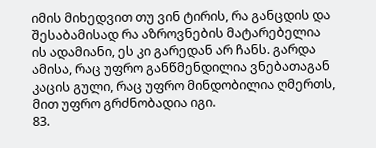იმის მიხედვით თუ ვინ ტირის, რა განცდის და შესაბამისად რა აზროვნების მატარებელია ის ადამიანი, ეს კი გარედან არ ჩანს. გარდა ამისა, რაც უფრო განწმენდილია ვნებათაგან კაცის გული, რაც უფრო მინდობილია ღმერთს, მით უფრო გრძნობადია იგი.
83.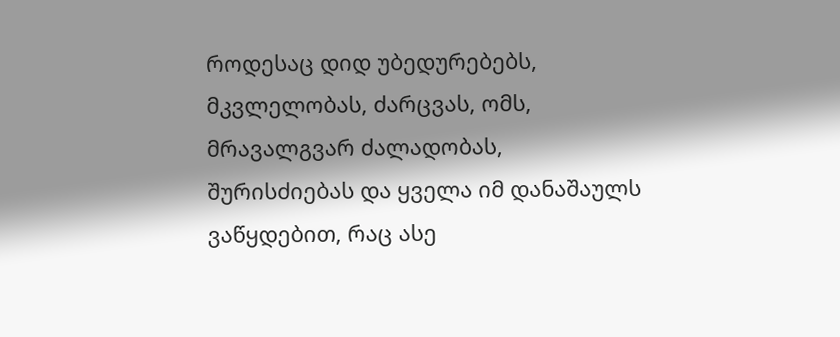როდესაც დიდ უბედურებებს, მკვლელობას, ძარცვას, ომს, მრავალგვარ ძალადობას, შურისძიებას და ყველა იმ დანაშაულს ვაწყდებით, რაც ასე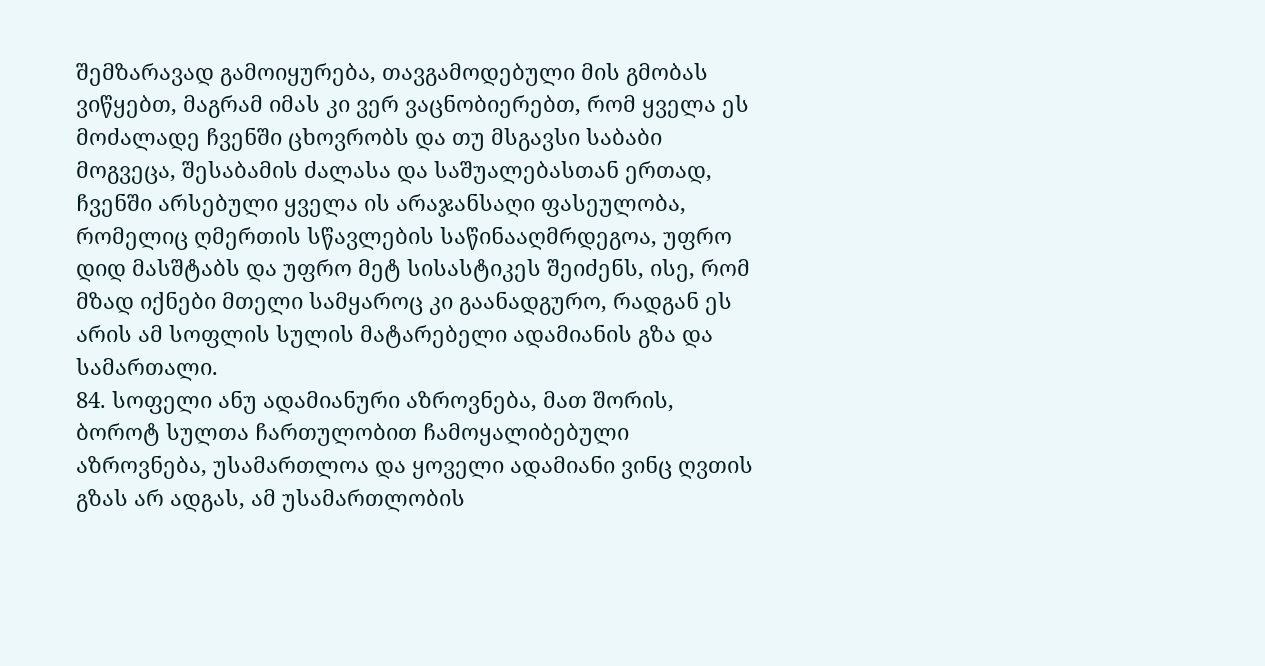შემზარავად გამოიყურება, თავგამოდებული მის გმობას ვიწყებთ, მაგრამ იმას კი ვერ ვაცნობიერებთ, რომ ყველა ეს მოძალადე ჩვენში ცხოვრობს და თუ მსგავსი საბაბი მოგვეცა, შესაბამის ძალასა და საშუალებასთან ერთად, ჩვენში არსებული ყველა ის არაჯანსაღი ფასეულობა, რომელიც ღმერთის სწავლების საწინააღმრდეგოა, უფრო დიდ მასშტაბს და უფრო მეტ სისასტიკეს შეიძენს, ისე, რომ მზად იქნები მთელი სამყაროც კი გაანადგურო, რადგან ეს არის ამ სოფლის სულის მატარებელი ადამიანის გზა და სამართალი.
84. სოფელი ანუ ადამიანური აზროვნება, მათ შორის, ბოროტ სულთა ჩართულობით ჩამოყალიბებული აზროვნება, უსამართლოა და ყოველი ადამიანი ვინც ღვთის გზას არ ადგას, ამ უსამართლობის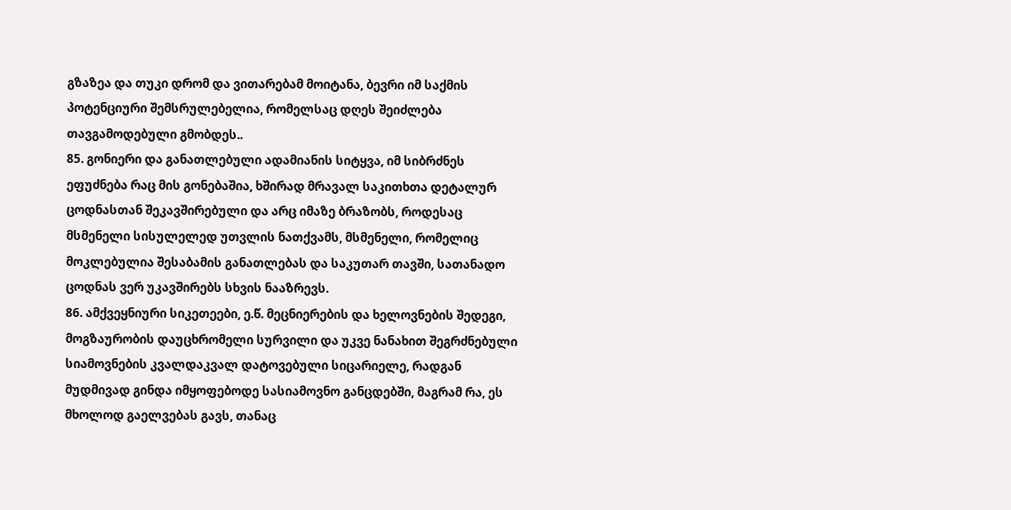გზაზეა და თუკი დრომ და ვითარებამ მოიტანა, ბევრი იმ საქმის პოტენციური შემსრულებელია, რომელსაც დღეს შეიძლება თავგამოდებული გმობდეს..
85. გონიერი და განათლებული ადამიანის სიტყვა, იმ სიბრძნეს ეფუძნება რაც მის გონებაშია, ხშირად მრავალ საკითხთა დეტალურ ცოდნასთან შეკავშირებული და არც იმაზე ბრაზობს, როდესაც მსმენელი სისულელედ უთვლის ნათქვამს, მსმენელი, რომელიც მოკლებულია შესაბამის განათლებას და საკუთარ თავში, სათანადო ცოდნას ვერ უკავშირებს სხვის ნააზრევს.
86. ამქვეყნიური სიკეთეები, ე.წ. მეცნიერების და ხელოვნების შედეგი, მოგზაურობის დაუცხრომელი სურვილი და უკვე ნანახით შეგრძნებული სიამოვნების კვალდაკვალ დატოვებული სიცარიელე, რადგან მუდმივად გინდა იმყოფებოდე სასიამოვნო განცდებში, მაგრამ რა, ეს მხოლოდ გაელვებას გავს, თანაც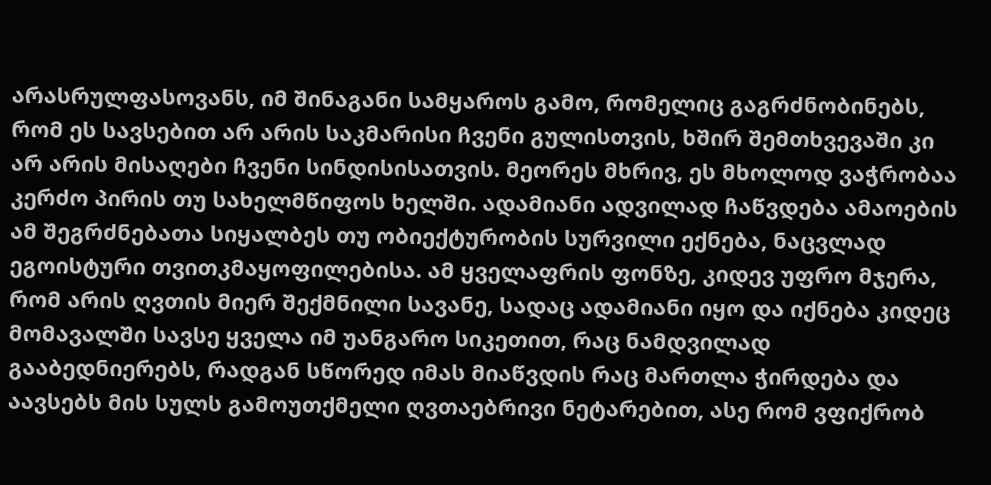არასრულფასოვანს, იმ შინაგანი სამყაროს გამო, რომელიც გაგრძნობინებს, რომ ეს სავსებით არ არის საკმარისი ჩვენი გულისთვის, ხშირ შემთხვევაში კი არ არის მისაღები ჩვენი სინდისისათვის. მეორეს მხრივ, ეს მხოლოდ ვაჭრობაა კერძო პირის თუ სახელმწიფოს ხელში. ადამიანი ადვილად ჩაწვდება ამაოების ამ შეგრძნებათა სიყალბეს თუ ობიექტურობის სურვილი ექნება, ნაცვლად ეგოისტური თვითკმაყოფილებისა. ამ ყველაფრის ფონზე, კიდევ უფრო მჯერა, რომ არის ღვთის მიერ შექმნილი სავანე, სადაც ადამიანი იყო და იქნება კიდეც მომავალში სავსე ყველა იმ უანგარო სიკეთით, რაც ნამდვილად გააბედნიერებს, რადგან სწორედ იმას მიაწვდის რაც მართლა ჭირდება და აავსებს მის სულს გამოუთქმელი ღვთაებრივი ნეტარებით, ასე რომ ვფიქრობ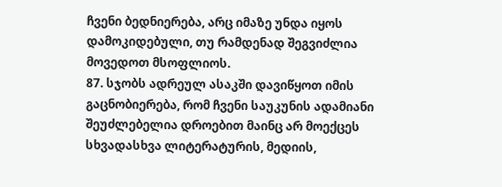ჩვენი ბედნიერება, არც იმაზე უნდა იყოს დამოკიდებული, თუ რამდენად შეგვიძლია მოვედოთ მსოფლიოს.
87. სჯობს ადრეულ ასაკში დავიწყოთ იმის გაცნობიერება, რომ ჩვენი საუკუნის ადამიანი შეუძლებელია დროებით მაინც არ მოექცეს სხვადასხვა ლიტერატურის, მედიის,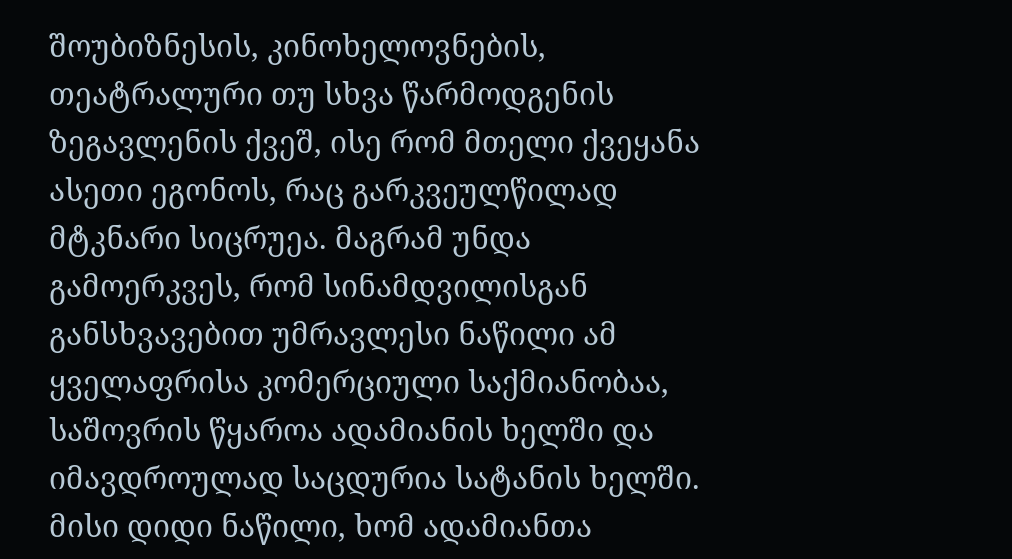შოუბიზნესის, კინოხელოვნების, თეატრალური თუ სხვა წარმოდგენის ზეგავლენის ქვეშ, ისე რომ მთელი ქვეყანა ასეთი ეგონოს, რაც გარკვეულწილად მტკნარი სიცრუეა. მაგრამ უნდა გამოერკვეს, რომ სინამდვილისგან განსხვავებით უმრავლესი ნაწილი ამ ყველაფრისა კომერციული საქმიანობაა, საშოვრის წყაროა ადამიანის ხელში და იმავდროულად საცდურია სატანის ხელში. მისი დიდი ნაწილი, ხომ ადამიანთა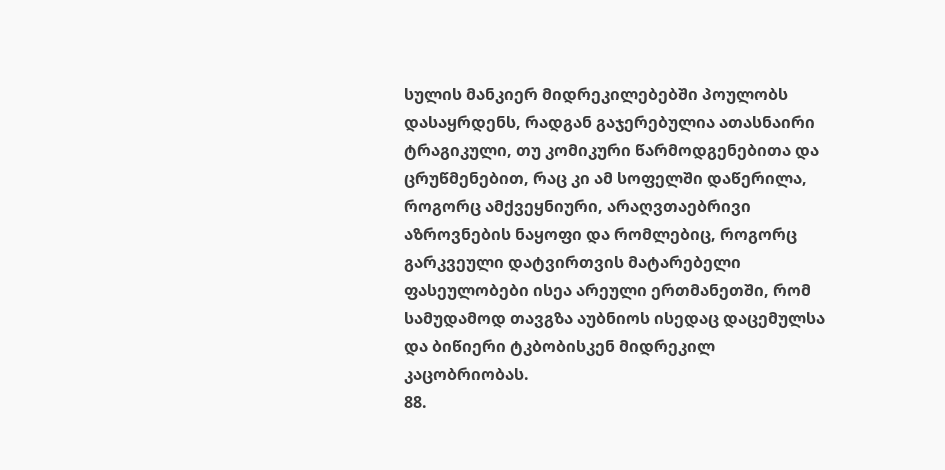სულის მანკიერ მიდრეკილებებში პოულობს დასაყრდენს, რადგან გაჯერებულია ათასნაირი ტრაგიკული, თუ კომიკური წარმოდგენებითა და ცრუწმენებით, რაც კი ამ სოფელში დაწერილა, როგორც ამქვეყნიური, არაღვთაებრივი აზროვნების ნაყოფი და რომლებიც, როგორც გარკვეული დატვირთვის მატარებელი ფასეულობები ისეა არეული ერთმანეთში, რომ სამუდამოდ თავგზა აუბნიოს ისედაც დაცემულსა და ბიწიერი ტკბობისკენ მიდრეკილ კაცობრიობას.
88.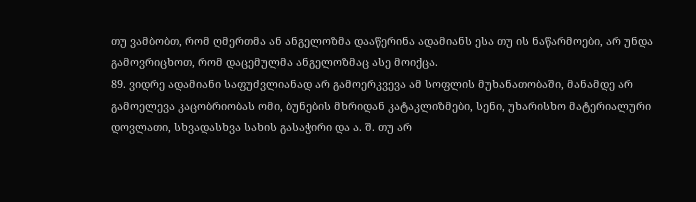თუ ვამბობთ, რომ ღმერთმა ან ანგელოზმა დააწერინა ადამიანს ესა თუ ის ნაწარმოები, არ უნდა გამოვრიცხოთ, რომ დაცემულმა ანგელოზმაც ასე მოიქცა.
89. ვიდრე ადამიანი საფუძვლიანად არ გამოერკვევა ამ სოფლის მუხანათობაში, მანამდე არ გამოელევა კაცობრიობას ომი, ბუნების მხრიდან კატაკლიზმები, სენი, უხარისხო მატერიალური დოვლათი, სხვადასხვა სახის გასაჭირი და ა. შ. თუ არ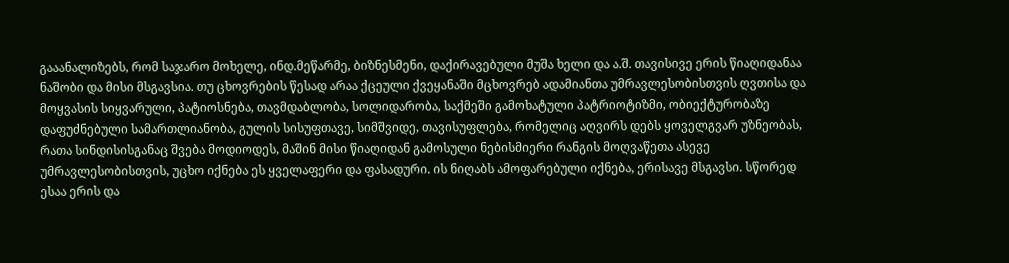გააანალიზებს, რომ საჯარო მოხელე, ინდ.მეწარმე, ბიზნესმენი, დაქირავებული მუშა ხელი და ა.შ. თავისივე ერის წიაღიდანაა ნაშობი და მისი მსგავსია. თუ ცხოვრების წესად არაა ქცეული ქვეყანაში მცხოვრებ ადამიანთა უმრავლესობისთვის ღვთისა და მოყვასის სიყვარული, პატიოსნება, თავმდაბლობა, სოლიდარობა, საქმეში გამოხატული პატრიოტიზმი, ობიექტურობაზე დაფუძნებული სამართლიანობა, გულის სისუფთავე, სიმშვიდე, თავისუფლება, რომელიც აღვირს დებს ყოველგვარ უზნეობას, რათა სინდისისგანაც შვება მოდიოდეს, მაშინ მისი წიაღიდან გამოსული ნებისმიერი რანგის მოღვაწეთა ასევე უმრავლესობისთვის, უცხო იქნება ეს ყველაფერი და ფასადური. ის ნიღაბს ამოფარებული იქნება, ერისავე მსგავსი. სწორედ ესაა ერის და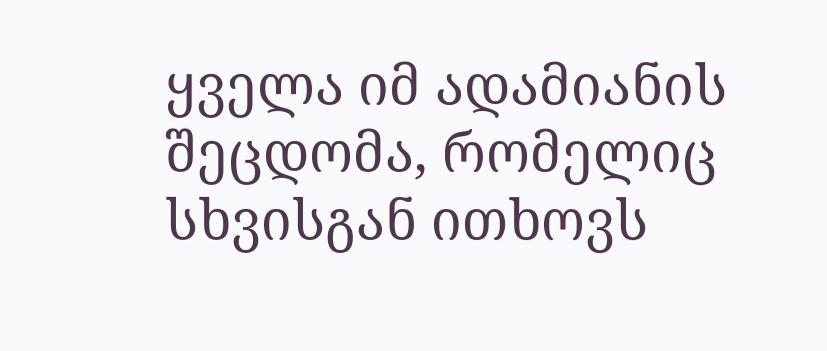ყველა იმ ადამიანის შეცდომა, რომელიც სხვისგან ითხოვს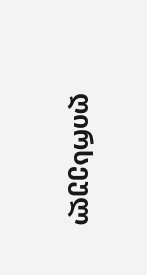ღირსეულ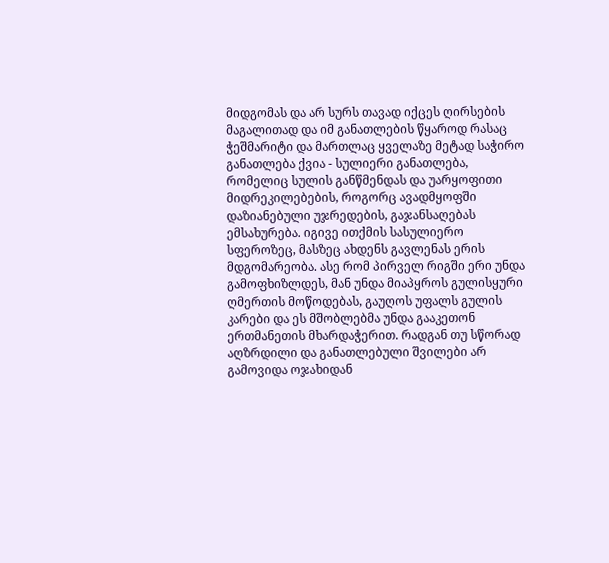მიდგომას და არ სურს თავად იქცეს ღირსების მაგალითად და იმ განათლების წყაროდ რასაც ჭეშმარიტი და მართლაც ყველაზე მეტად საჭირო განათლება ქვია - სულიერი განათლება, რომელიც სულის განწმენდას და უარყოფითი მიდრეკილებების, როგორც ავადმყოფში დაზიანებული უჯრედების, გაჯანსაღებას ემსახურება. იგივე ითქმის სასულიერო სფეროზეც, მასზეც ახდენს გავლენას ერის მდგომარეობა. ასე რომ პირველ რიგში ერი უნდა გამოფხიზლდეს, მან უნდა მიაპყროს გულისყური ღმერთის მოწოდებას, გაუღოს უფალს გულის კარები და ეს მშობლებმა უნდა გააკეთონ ერთმანეთის მხარდაჭერით. რადგან თუ სწორად აღზრდილი და განათლებული შვილები არ გამოვიდა ოჯახიდან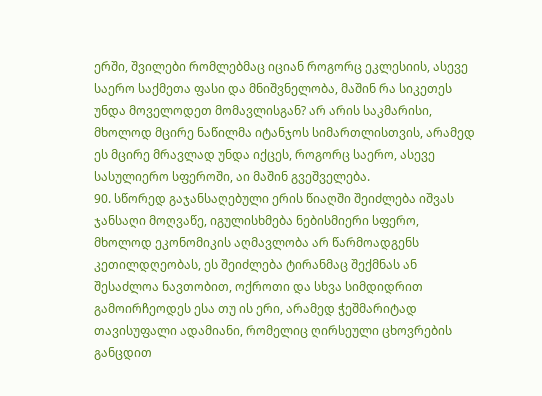ერში, შვილები რომლებმაც იციან როგორც ეკლესიის, ასევე საერო საქმეთა ფასი და მნიშვნელობა, მაშინ რა სიკეთეს უნდა მოველოდეთ მომავლისგან? არ არის საკმარისი, მხოლოდ მცირე ნაწილმა იტანჯოს სიმართლისთვის, არამედ ეს მცირე მრავლად უნდა იქცეს, როგორც საერო, ასევე სასულიერო სფეროში, აი მაშინ გვეშველება.
90. სწორედ გაჯანსაღებული ერის წიაღში შეიძლება იშვას ჯანსაღი მოღვაწე, იგულისხმება ნებისმიერი სფერო, მხოლოდ ეკონომიკის აღმავლობა არ წარმოადგენს კეთილდღეობას, ეს შეიძლება ტირანმაც შექმნას ან შესაძლოა ნავთობით, ოქროთი და სხვა სიმდიდრით გამოირჩეოდეს ესა თუ ის ერი, არამედ ჭეშმარიტად თავისუფალი ადამიანი, რომელიც ღირსეული ცხოვრების განცდით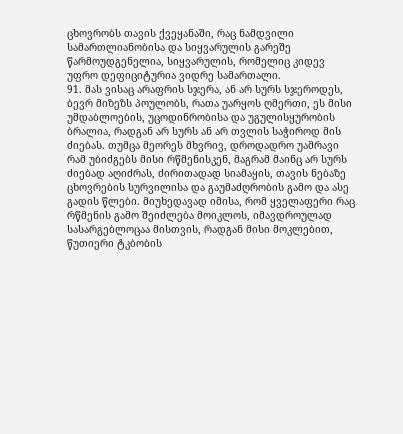ცხოვრობს თავის ქვეყანაში, რაც ნამდვილი სამართლიანობისა და სიყვარულის გარეშე წარმოუდგენელია, სიყვარულის, რომელიც კიდევ უფრო დეფიციტურია ვიდრე სამართალი.
91. მას ვისაც არაფრის სჯერა, ან არ სურს სჯეროდეს, ბევრ მიზეზს პოულობს, რათა უარყოს ღმერთი, ეს მისი უმდაბლოების, უცოდინრობისა და უგულისყურობის ბრალია, რადგან არ სურს ან არ თვლის საჭიროდ მის ძიებას. თუმცა მეორეს მხვრივ, დროდადრო უამრავი რამ უბიძგებს მისი რწმენისკენ, მაგრამ მაინც არ სურს ძიებად აღიძრას, ძირითადად სიამაყის, თავის ნებაზე ცხოვრების სურვილისა და გაუმაძღრობის გამო და ასე გადის წლები. მიუხედავად იმისა, რომ ყველაფერი რაც რწმენის გამო შეიძლება მოიკლოს, იმავდროულად სასარგებლოცაა მისთვის, რადგან მისი მოკლებით, წუთიერი ტკბობის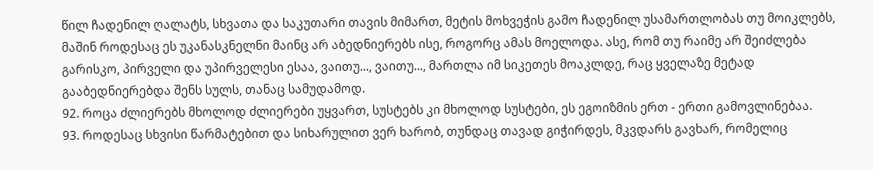წილ ჩადენილ ღალატს, სხვათა და საკუთარი თავის მიმართ, მეტის მოხვეჭის გამო ჩადენილ უსამართლობას თუ მოიკლებს, მაშინ როდესაც ეს უკანასკნელნი მაინც არ აბედნიერებს ისე, როგორც ამას მოელოდა. ასე, რომ თუ რაიმე არ შეიძლება გარისკო, პირველი და უპირველესი ესაა, ვაითუ..., ვაითუ..., მართლა იმ სიკეთეს მოაკლდე, რაც ყველაზე მეტად გააბედნიერებდა შენს სულს, თანაც სამუდამოდ.
92. როცა ძლიერებს მხოლოდ ძლიერები უყვართ, სუსტებს კი მხოლოდ სუსტები, ეს ეგოიზმის ერთ - ერთი გამოვლინებაა.
93. როდესაც სხვისი წარმატებით და სიხარულით ვერ ხარობ, თუნდაც თავად გიჭირდეს, მკვდარს გავხარ, რომელიც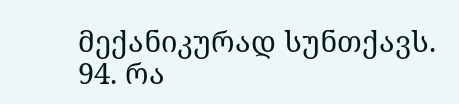მექანიკურად სუნთქავს.
94. რა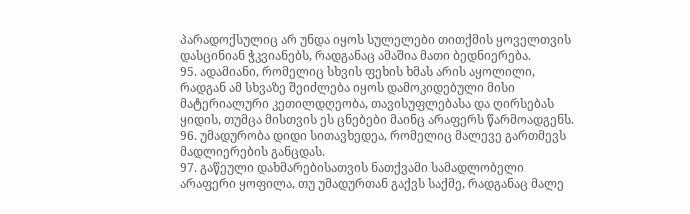პარადოქსულიც არ უნდა იყოს სულელები თითქმის ყოველთვის დასცინიან ჭკვიანებს, რადგანაც ამაშია მათი ბედნიერება.
95. ადამიანი, რომელიც სხვის ფეხის ხმას არის აყოლილი, რადგან ამ სხვაზე შეიძლება იყოს დამოკიდებული მისი მატერიალური კეთილდღეობა, თავისუფლებასა და ღირსებას ყიდის, თუმცა მისთვის ეს ცნებები მაინც არაფერს წარმოადგენს.
96. უმადურობა დიდი სითავხედეა, რომელიც მალევე გართმევს მადლიერების განცდას.
97. გაწეული დახმარებისათვის ნათქვამი სამადლობელი არაფერი ყოფილა, თუ უმადურთან გაქვს საქმე, რადგანაც მალე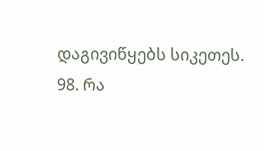დაგივიწყებს სიკეთეს.
98. რა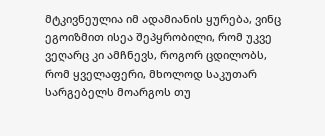მტკივნეულია იმ ადამიანის ყურება, ვინც ეგოიზმით ისეა შეპყრობილი, რომ უკვე ვეღარც კი ამჩნევს, როგორ ცდილობს, რომ ყველაფერი, მხოლოდ საკუთარ სარგებელს მოარგოს თუ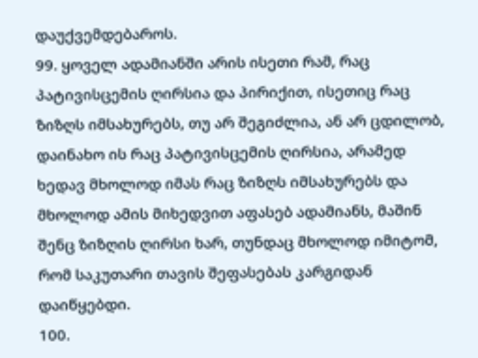დაუქვემდებაროს.
99. ყოველ ადამიანში არის ისეთი რამ, რაც პატივისცემის ღირსია და პირიქით, ისეთიც რაც ზიზღს იმსახურებს, თუ არ შეგიძლია, ან არ ცდილობ, დაინახო ის რაც პატივისცემის ღირსია, არამედ ხედავ მხოლოდ იმას რაც ზიზღს იმსახურებს და მხოლოდ ამის მიხედვით აფასებ ადამიანს, მაშინ შენც ზიზღის ღირსი ხარ, თუნდაც მხოლოდ იმიტომ, რომ საკუთარი თავის შეფასებას კარგიდან დაიწყებდი.
100.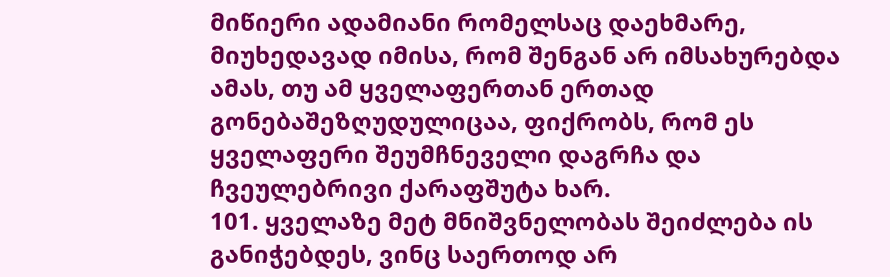მიწიერი ადამიანი რომელსაც დაეხმარე, მიუხედავად იმისა, რომ შენგან არ იმსახურებდა ამას, თუ ამ ყველაფერთან ერთად გონებაშეზღუდულიცაა, ფიქრობს, რომ ეს ყველაფერი შეუმჩნეველი დაგრჩა და ჩვეულებრივი ქარაფშუტა ხარ.
101. ყველაზე მეტ მნიშვნელობას შეიძლება ის განიჭებდეს, ვინც საერთოდ არ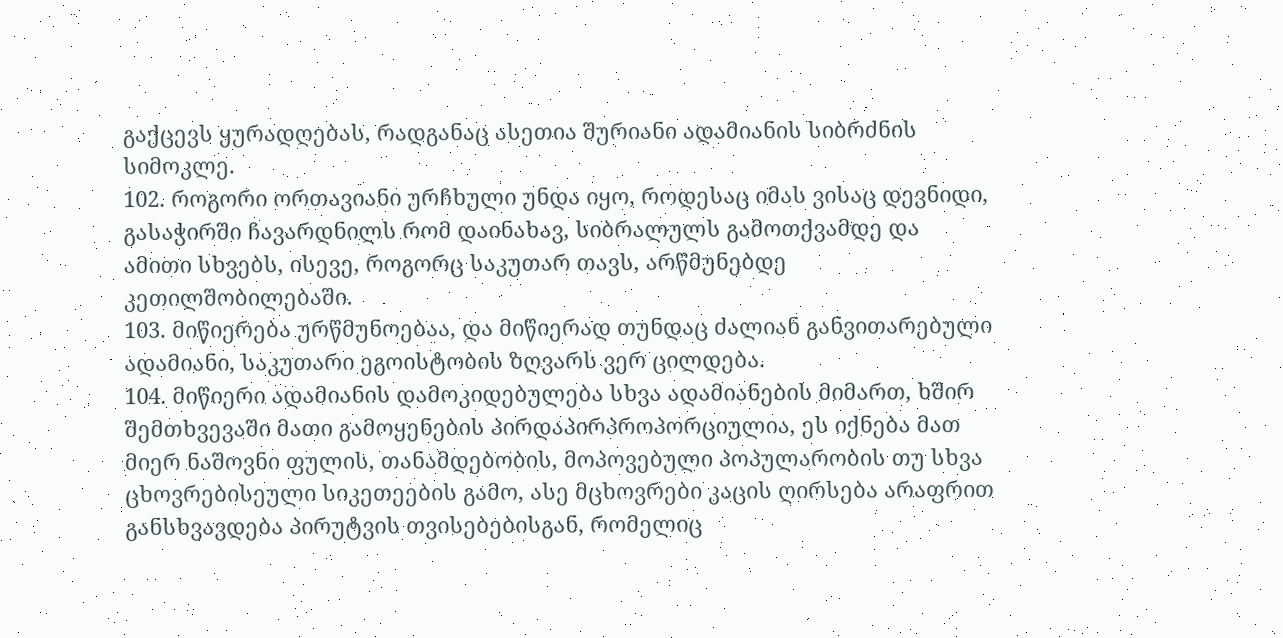გაქცევს ყურადღებას, რადგანაც ასეთია შურიანი ადამიანის სიბრძნის სიმოკლე.
102. როგორი ორთავიანი ურჩხული უნდა იყო, როდესაც იმას ვისაც დევნიდი, გასაჭირში ჩავარდნილს რომ დაინახავ, სიბრალულს გამოთქვამდე და ამითი სხვებს, ისევე, როგორც საკუთარ თავს, არწმუნებდე კეთილშობილებაში.
103. მიწიერება ურწმუნოებაა, და მიწიერად თუნდაც ძალიან განვითარებული ადამიანი, საკუთარი ეგოისტობის ზღვარს ვერ ცილდება.
104. მიწიერი ადამიანის დამოკიდებულება სხვა ადამიანების მიმართ, ხშირ შემთხვევაში მათი გამოყენების პირდაპირპროპორციულია, ეს იქნება მათ მიერ ნაშოვნი ფულის, თანამდებობის, მოპოვებული პოპულარობის თუ სხვა ცხოვრებისეული სიკეთეების გამო, ასე მცხოვრები კაცის ღირსება არაფრით განსხვავდება პირუტვის თვისებებისგან, რომელიც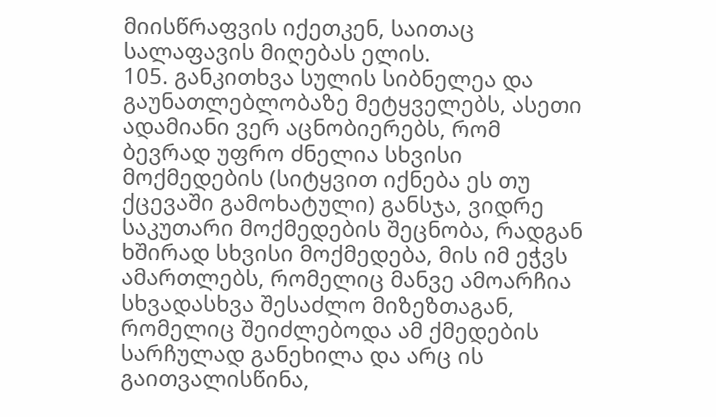მიისწრაფვის იქეთკენ, საითაც სალაფავის მიღებას ელის.
105. განკითხვა სულის სიბნელეა და გაუნათლებლობაზე მეტყველებს, ასეთი ადამიანი ვერ აცნობიერებს, რომ ბევრად უფრო ძნელია სხვისი მოქმედების (სიტყვით იქნება ეს თუ ქცევაში გამოხატული) განსჯა, ვიდრე საკუთარი მოქმედების შეცნობა, რადგან ხშირად სხვისი მოქმედება, მის იმ ეჭვს ამართლებს, რომელიც მანვე ამოარჩია სხვადასხვა შესაძლო მიზეზთაგან, რომელიც შეიძლებოდა ამ ქმედების სარჩულად განეხილა და არც ის გაითვალისწინა,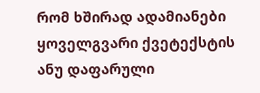რომ ხშირად ადამიანები ყოველგვარი ქვეტექსტის ანუ დაფარული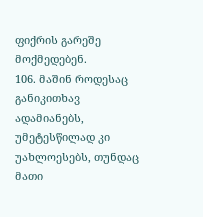ფიქრის გარეშე მოქმედებენ.
106. მაშინ როდესაც განიკითხავ ადამიანებს, უმეტესწილად კი უახლოესებს, თუნდაც მათი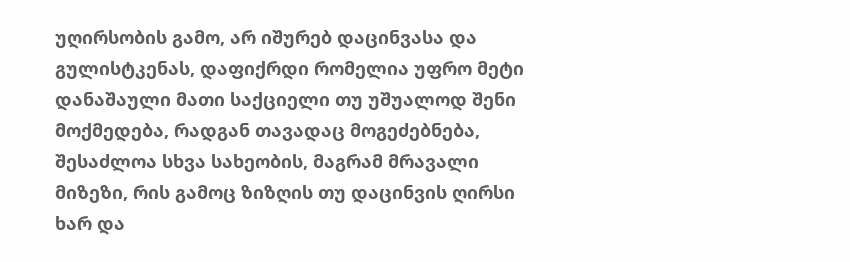უღირსობის გამო, არ იშურებ დაცინვასა და გულისტკენას, დაფიქრდი რომელია უფრო მეტი დანაშაული მათი საქციელი თუ უშუალოდ შენი მოქმედება, რადგან თავადაც მოგეძებნება, შესაძლოა სხვა სახეობის, მაგრამ მრავალი მიზეზი, რის გამოც ზიზღის თუ დაცინვის ღირსი ხარ და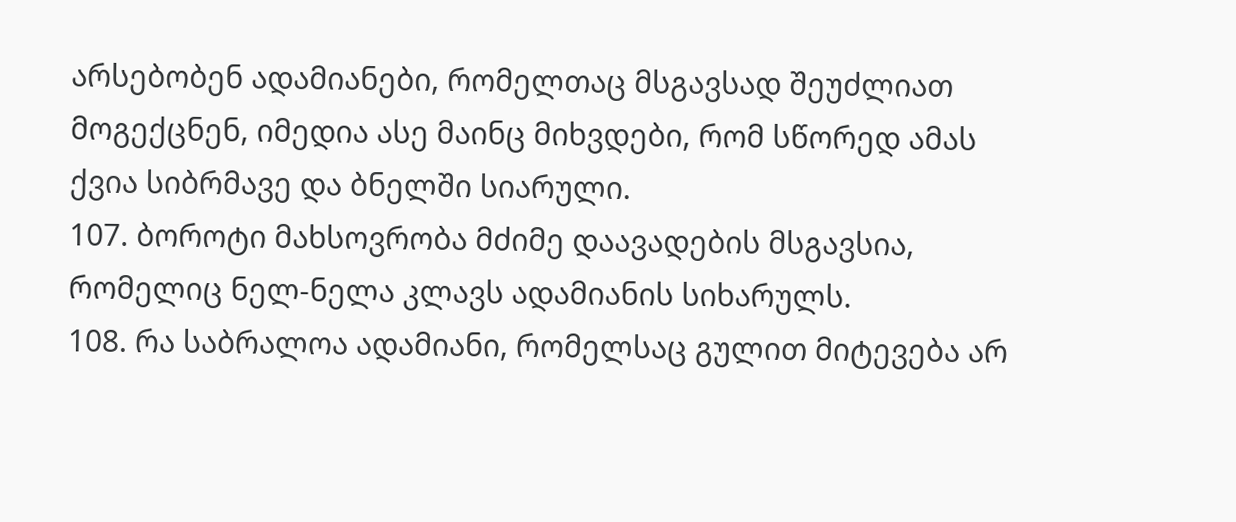არსებობენ ადამიანები, რომელთაც მსგავსად შეუძლიათ მოგექცნენ, იმედია ასე მაინც მიხვდები, რომ სწორედ ამას ქვია სიბრმავე და ბნელში სიარული.
107. ბოროტი მახსოვრობა მძიმე დაავადების მსგავსია, რომელიც ნელ-ნელა კლავს ადამიანის სიხარულს.
108. რა საბრალოა ადამიანი, რომელსაც გულით მიტევება არ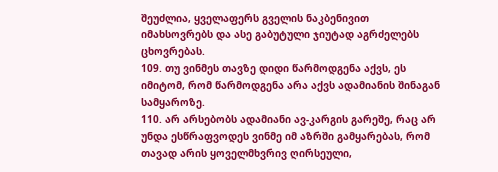შეუძლია, ყველაფერს გველის ნაკბენივით იმახსოვრებს და ასე გაბუტული ჯიუტად აგრძელებს ცხოვრებას.
109. თუ ვინმეს თავზე დიდი წარმოდგენა აქვს, ეს იმიტომ, რომ წარმოდგენა არა აქვს ადამიანის შინაგან სამყაროზე.
110. არ არსებობს ადამიანი ავ-კარგის გარეშე, რაც არ უნდა ესწრაფვოდეს ვინმე იმ აზრში გამყარებას, რომ თავად არის ყოველმხვრივ ღირსეული,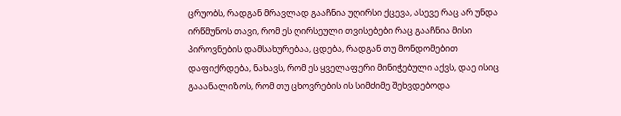ცრუობს, რადგან მრავლად გააჩნია უღირსი ქცევა, ასევე რაც არ უნდა ირწმუნოს თავი, რომ ეს ღირსეული თვისებები რაც გააჩნია მისი პიროვნების დამსახურებაა, ცდება, რადგან თუ მონდომებით დაფიქრდება, ნახავს, რომ ეს ყველაფერი მინიჭებული აქვს, დაე ისიც გააანალიზოს, რომ თუ ცხოვრების ის სიმძიმე შეხვდებოდა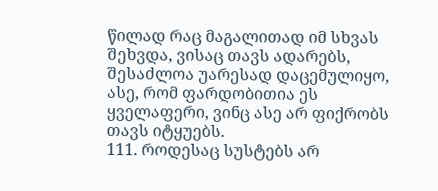წილად რაც მაგალითად იმ სხვას შეხვდა, ვისაც თავს ადარებს, შესაძლოა უარესად დაცემულიყო, ასე, რომ ფარდობითია ეს ყველაფერი, ვინც ასე არ ფიქრობს თავს იტყუებს.
111. როდესაც სუსტებს არ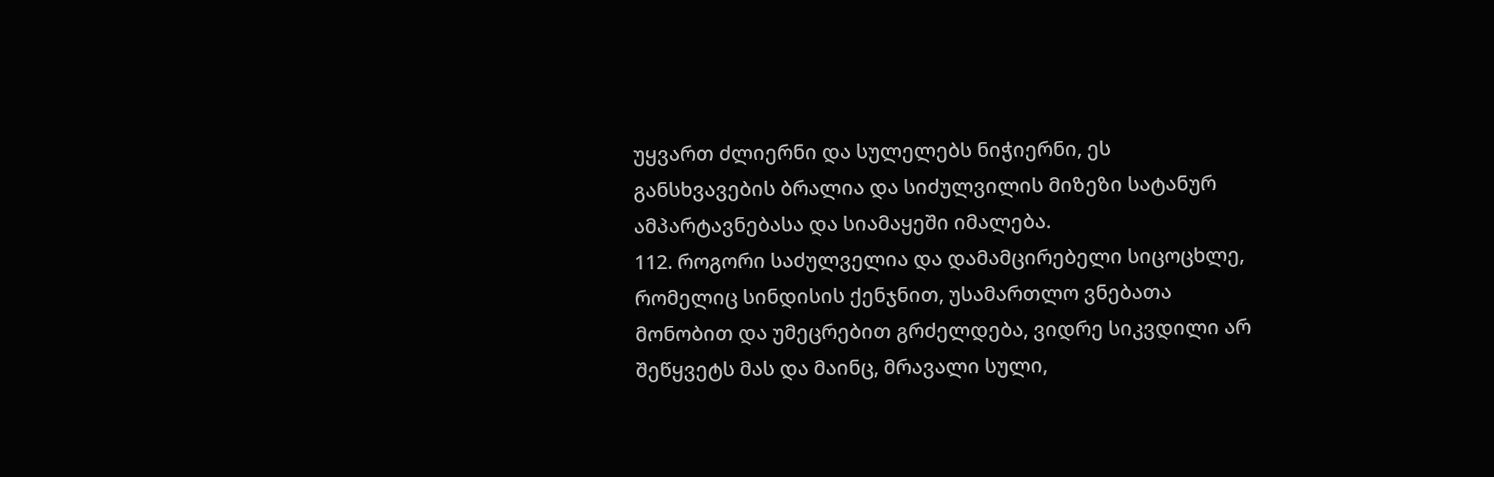უყვართ ძლიერნი და სულელებს ნიჭიერნი, ეს განსხვავების ბრალია და სიძულვილის მიზეზი სატანურ ამპარტავნებასა და სიამაყეში იმალება.
112. როგორი საძულველია და დამამცირებელი სიცოცხლე, რომელიც სინდისის ქენჯნით, უსამართლო ვნებათა მონობით და უმეცრებით გრძელდება, ვიდრე სიკვდილი არ შეწყვეტს მას და მაინც, მრავალი სული,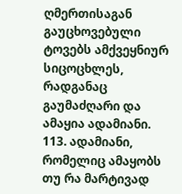ღმერთისაგან გაუცხოვებული ტოვებს ამქვეყნიურ სიცოცხლეს, რადგანაც გაუმაძღარი და ამაყია ადამიანი.
113. ადამიანი, რომელიც ამაყობს თუ რა მარტივად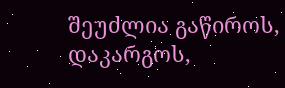შეუძლია გაწიროს, დაკარგოს,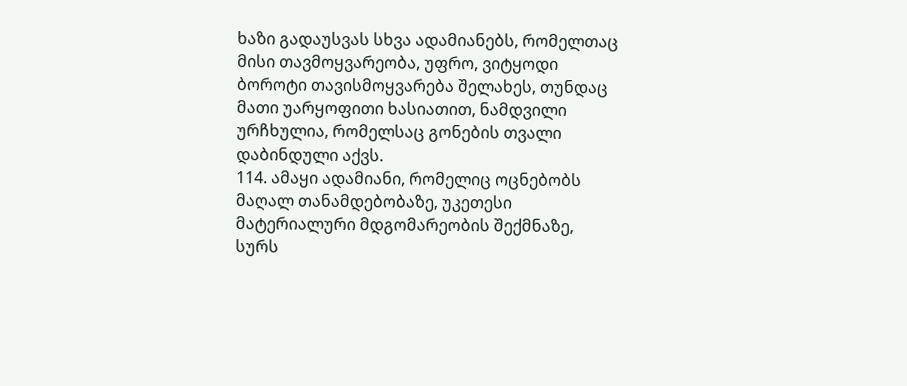ხაზი გადაუსვას სხვა ადამიანებს, რომელთაც მისი თავმოყვარეობა, უფრო, ვიტყოდი ბოროტი თავისმოყვარება შელახეს, თუნდაც მათი უარყოფითი ხასიათით, ნამდვილი ურჩხულია, რომელსაც გონების თვალი დაბინდული აქვს.
114. ამაყი ადამიანი, რომელიც ოცნებობს მაღალ თანამდებობაზე, უკეთესი მატერიალური მდგომარეობის შექმნაზე, სურს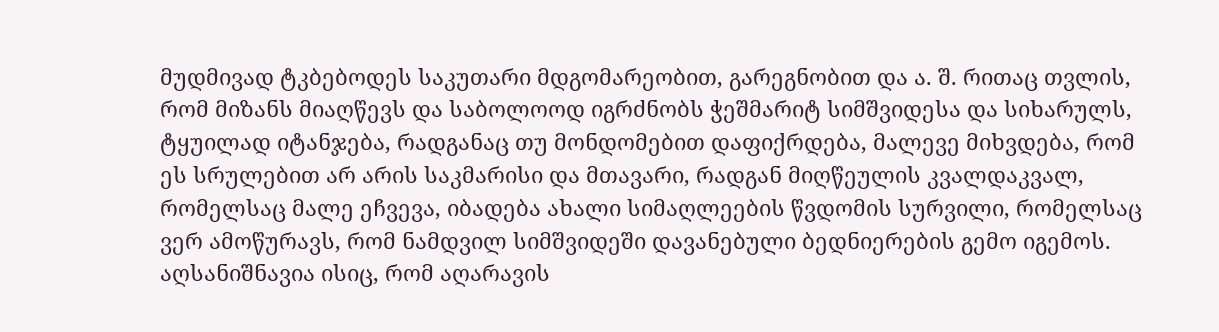მუდმივად ტკბებოდეს საკუთარი მდგომარეობით, გარეგნობით და ა. შ. რითაც თვლის, რომ მიზანს მიაღწევს და საბოლოოდ იგრძნობს ჭეშმარიტ სიმშვიდესა და სიხარულს, ტყუილად იტანჯება, რადგანაც თუ მონდომებით დაფიქრდება, მალევე მიხვდება, რომ ეს სრულებით არ არის საკმარისი და მთავარი, რადგან მიღწეულის კვალდაკვალ, რომელსაც მალე ეჩვევა, იბადება ახალი სიმაღლეების წვდომის სურვილი, რომელსაც ვერ ამოწურავს, რომ ნამდვილ სიმშვიდეში დავანებული ბედნიერების გემო იგემოს. აღსანიშნავია ისიც, რომ აღარავის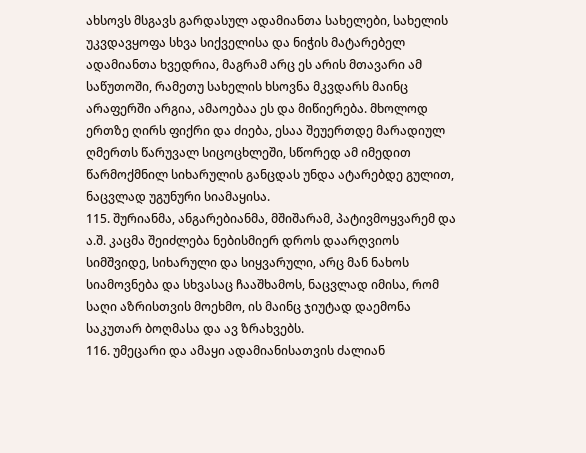ახსოვს მსგავს გარდასულ ადამიანთა სახელები, სახელის უკვდავყოფა სხვა სიქველისა და ნიჭის მატარებელ ადამიანთა ხვედრია, მაგრამ არც ეს არის მთავარი ამ საწუთოში, რამეთუ სახელის ხსოვნა მკვდარს მაინც არაფერში არგია, ამაოებაა ეს და მიწიერება. მხოლოდ ერთზე ღირს ფიქრი და ძიება, ესაა შეუერთდე მარადიულ ღმერთს წარუვალ სიცოცხლეში, სწორედ ამ იმედით წარმოქმნილ სიხარულის განცდას უნდა ატარებდე გულით, ნაცვლად უგუნური სიამაყისა.
115. შურიანმა, ანგარებიანმა, მშიშარამ, პატივმოყვარემ და ა.შ. კაცმა შეიძლება ნებისმიერ დროს დაარღვიოს სიმშვიდე, სიხარული და სიყვარული, არც მან ნახოს სიამოვნება და სხვასაც ჩააშხამოს, ნაცვლად იმისა, რომ საღი აზრისთვის მოეხმო, ის მაინც ჯიუტად დაემონა საკუთარ ბოღმასა და ავ ზრახვებს.
116. უმეცარი და ამაყი ადამიანისათვის ძალიან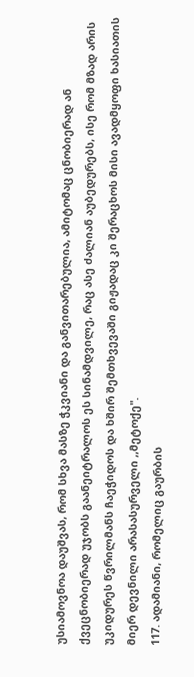უსიამოვნოა დაუშვას, რომ სხვა მასზე ჭკვიანი და განვითარებულია, ამიტომაც ცნობიერად ან ქვეცნობიერად უჯობს გაანეიტრალოს ეს სინამდვილე, რაც ასე ძალიან აუბედურებს, ისე რომ მზად არის უკიდურეს წვრილმანს ჩაეჭიდოს და ხშირ შემთხვევაში გიჟადაც კი შერაცხოს მისი ავადმყოფი ხასიათის მიერ დევნილი არასასურველი ,,მეტოქე".
117. ადამიანი, რომელიც გაურბის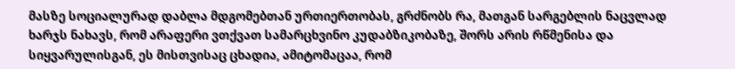მასზე სოციალურად დაბლა მდგომებთან ურთიერთობას, გრძნობს რა, მათგან სარგებლის ნაცვლად ხარჯს ნახავს, რომ არაფერი ვთქვათ სამარცხვინო კუდაბზიკობაზე, შორს არის რწმენისა და სიყვარულისგან, ეს მისთვისაც ცხადია, ამიტომაცაა, რომ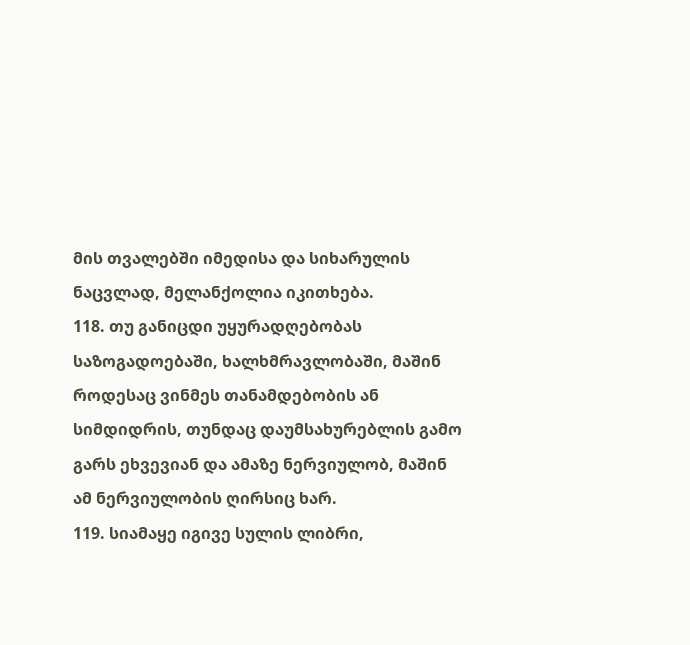მის თვალებში იმედისა და სიხარულის ნაცვლად, მელანქოლია იკითხება.
118. თუ განიცდი უყურადღებობას საზოგადოებაში, ხალხმრავლობაში, მაშინ როდესაც ვინმეს თანამდებობის ან სიმდიდრის, თუნდაც დაუმსახურებლის გამო გარს ეხვევიან და ამაზე ნერვიულობ, მაშინ ამ ნერვიულობის ღირსიც ხარ.
119. სიამაყე იგივე სულის ლიბრი,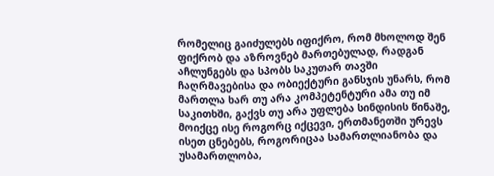რომელიც გაიძულებს იფიქრო, რომ მხოლოდ შენ ფიქრობ და აზროვნებ მართებულად, რადგან აჩლუნგებს და სპობს საკუთარ თავში ჩაღრმავებისა და ობიექტური განსჯის უნარს, რომ მართლა ხარ თუ არა კომპეტენტური ამა თუ იმ საკითხში, გაქვს თუ არა უფლება სინდისის წინაშე, მოიქცე ისე როგორც იქცევი, ერთმანეთში ურევს ისეთ ცნებებს, როგორიცაა სამართლიანობა და უსამართლობა,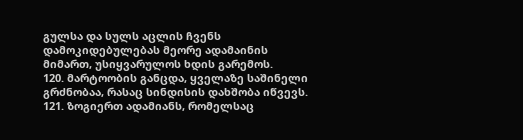გულსა და სულს აცლის ჩვენს დამოკიდებულებას მეორე ადამაინის მიმართ, უსიყვარულოს ხდის გარემოს.
120. მარტოობის განცდა, ყველაზე საშინელი გრძნობაა, რასაც სინდისის დახშობა იწვევს.
121. ზოგიერთ ადამიანს, რომელსაც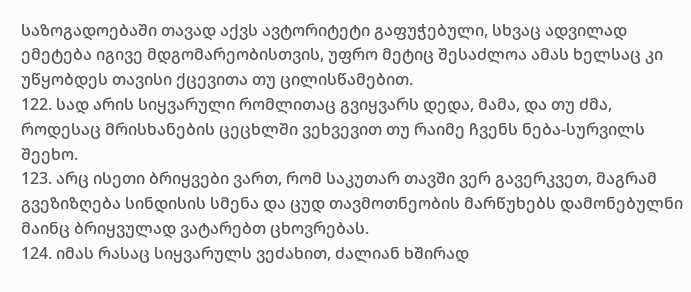საზოგადოებაში თავად აქვს ავტორიტეტი გაფუჭებული, სხვაც ადვილად ემეტება იგივე მდგომარეობისთვის, უფრო მეტიც შესაძლოა ამას ხელსაც კი უწყობდეს თავისი ქცევითა თუ ცილისწამებით.
122. სად არის სიყვარული რომლითაც გვიყვარს დედა, მამა, და თუ ძმა, როდესაც მრისხანების ცეცხლში ვეხვევით თუ რაიმე ჩვენს ნება-სურვილს შეეხო.
123. არც ისეთი ბრიყვები ვართ, რომ საკუთარ თავში ვერ გავერკვეთ, მაგრამ გვეზიზღება სინდისის სმენა და ცუდ თავმოთნეობის მარწუხებს დამონებულნი მაინც ბრიყვულად ვატარებთ ცხოვრებას.
124. იმას რასაც სიყვარულს ვეძახით, ძალიან ხშირად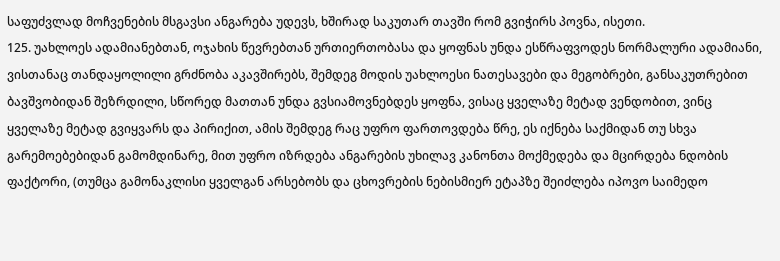საფუძვლად მოჩვენების მსგავსი ანგარება უდევს, ხშირად საკუთარ თავში რომ გვიჭირს პოვნა, ისეთი.
125. უახლოეს ადამიანებთან, ოჯახის წევრებთან ურთიერთობასა და ყოფნას უნდა ესწრაფვოდეს ნორმალური ადამიანი, ვისთანაც თანდაყოლილი გრძნობა აკავშირებს, შემდეგ მოდის უახლოესი ნათესავები და მეგობრები, განსაკუთრებით ბავშვობიდან შეზრდილი, სწორედ მათთან უნდა გვსიამოვნებდეს ყოფნა, ვისაც ყველაზე მეტად ვენდობით, ვინც ყველაზე მეტად გვიყვარს და პირიქით, ამის შემდეგ რაც უფრო ფართოვდება წრე, ეს იქნება საქმიდან თუ სხვა გარემოებებიდან გამომდინარე, მით უფრო იზრდება ანგარების უხილავ კანონთა მოქმედება და მცირდება ნდობის ფაქტორი, (თუმცა გამონაკლისი ყველგან არსებობს და ცხოვრების ნებისმიერ ეტაპზე შეიძლება იპოვო საიმედო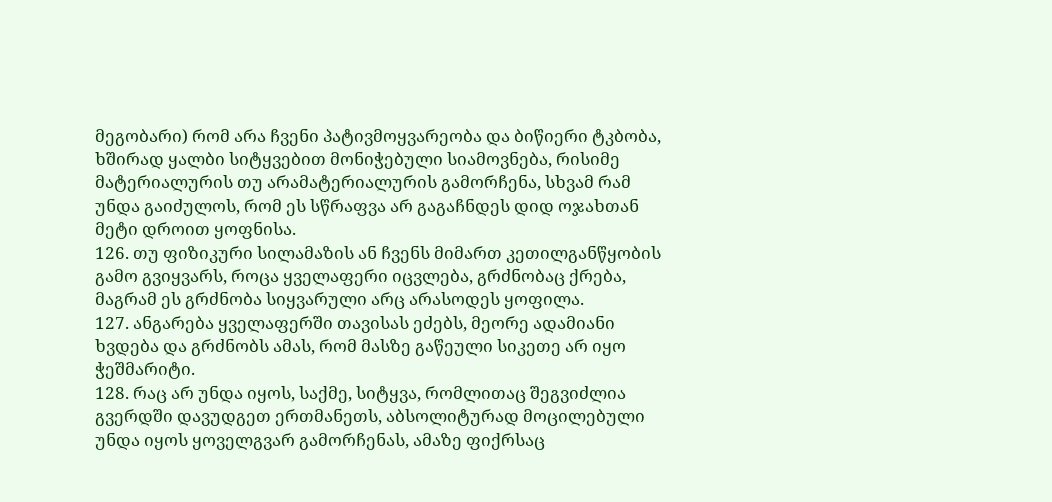მეგობარი) რომ არა ჩვენი პატივმოყვარეობა და ბიწიერი ტკბობა, ხშირად ყალბი სიტყვებით მონიჭებული სიამოვნება, რისიმე მატერიალურის თუ არამატერიალურის გამორჩენა, სხვამ რამ უნდა გაიძულოს, რომ ეს სწრაფვა არ გაგაჩნდეს დიდ ოჯახთან მეტი დროით ყოფნისა.
126. თუ ფიზიკური სილამაზის ან ჩვენს მიმართ კეთილგანწყობის გამო გვიყვარს, როცა ყველაფერი იცვლება, გრძნობაც ქრება, მაგრამ ეს გრძნობა სიყვარული არც არასოდეს ყოფილა.
127. ანგარება ყველაფერში თავისას ეძებს, მეორე ადამიანი ხვდება და გრძნობს ამას, რომ მასზე გაწეული სიკეთე არ იყო ჭეშმარიტი.
128. რაც არ უნდა იყოს, საქმე, სიტყვა, რომლითაც შეგვიძლია გვერდში დავუდგეთ ერთმანეთს, აბსოლიტურად მოცილებული უნდა იყოს ყოველგვარ გამორჩენას, ამაზე ფიქრსაც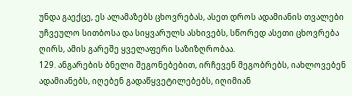უნდა გაექცე, ეს ალამაზებს ცხოვრებას, ასეთ დროს ადამიანის თვალები უჩვეულო სითბოსა და სიყვარულს ასხივებს, სწორედ ასეთი ცხოვრება ღირს, ამის გარეშე ყველაფერი საზიზღრობაა.
129. ანგარების ბნელი შეგონებებით, ირჩევენ მეგობრებს, იახლოვებენ ადამიანებს, იღებენ გადაწყვეტილებებს, იღიმიან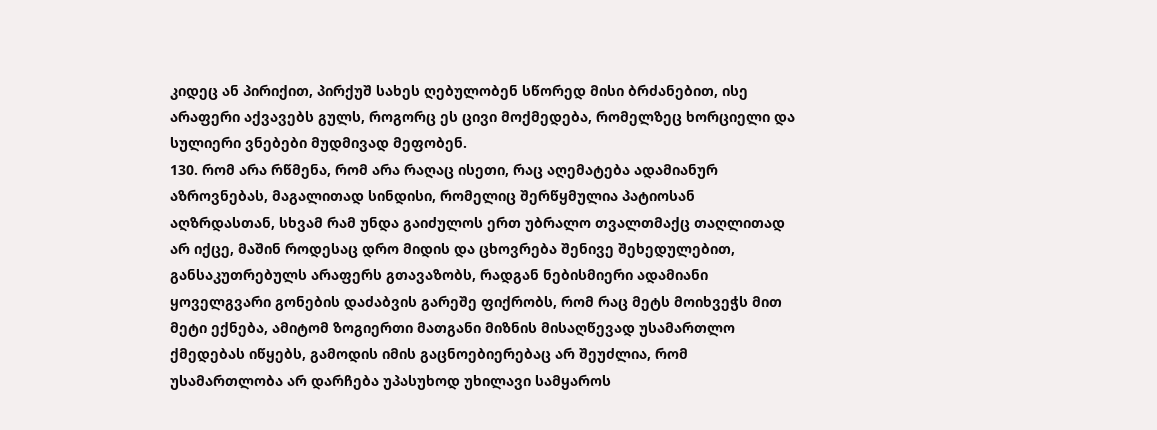კიდეც ან პირიქით, პირქუშ სახეს ღებულობენ სწორედ მისი ბრძანებით, ისე არაფერი აქვავებს გულს, როგორც ეს ცივი მოქმედება, რომელზეც ხორციელი და სულიერი ვნებები მუდმივად მეფობენ.
130. რომ არა რწმენა, რომ არა რაღაც ისეთი, რაც აღემატება ადამიანურ აზროვნებას, მაგალითად სინდისი, რომელიც შერწყმულია პატიოსან აღზრდასთან, სხვამ რამ უნდა გაიძულოს ერთ უბრალო თვალთმაქც თაღლითად არ იქცე, მაშინ როდესაც დრო მიდის და ცხოვრება შენივე შეხედულებით, განსაკუთრებულს არაფერს გთავაზობს, რადგან ნებისმიერი ადამიანი ყოველგვარი გონების დაძაბვის გარეშე ფიქრობს, რომ რაც მეტს მოიხვეჭს მით მეტი ექნება, ამიტომ ზოგიერთი მათგანი მიზნის მისაღწევად უსამართლო ქმედებას იწყებს, გამოდის იმის გაცნოებიერებაც არ შეუძლია, რომ უსამართლობა არ დარჩება უპასუხოდ უხილავი სამყაროს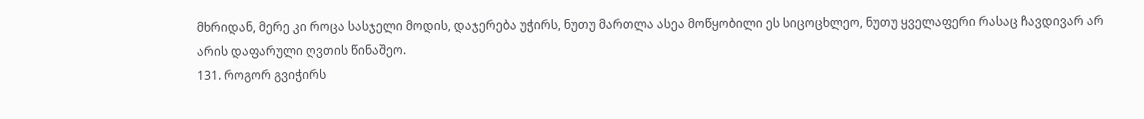მხრიდან, მერე კი როცა სასჯელი მოდის, დაჯერება უჭირს, ნუთუ მართლა ასეა მოწყობილი ეს სიცოცხლეო, ნუთუ ყველაფერი რასაც ჩავდივარ არ არის დაფარული ღვთის წინაშეო.
131. როგორ გვიჭირს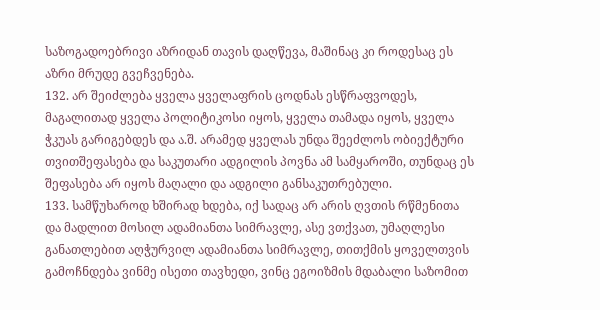საზოგადოებრივი აზრიდან თავის დაღწევა, მაშინაც კი როდესაც ეს აზრი მრუდე გვეჩვენება.
132. არ შეიძლება ყველა ყველაფრის ცოდნას ესწრაფვოდეს, მაგალითად ყველა პოლიტიკოსი იყოს, ყველა თამადა იყოს, ყველა ჭკუას გარიგებდეს და ა.შ. არამედ ყველას უნდა შეეძლოს ობიექტური თვითშეფასება და საკუთარი ადგილის პოვნა ამ სამყაროში, თუნდაც ეს შეფასება არ იყოს მაღალი და ადგილი განსაკუთრებული.
133. სამწუხაროდ ხშირად ხდება, იქ სადაც არ არის ღვთის რწმენითა და მადლით მოსილ ადამიანთა სიმრავლე, ასე ვთქვათ, უმაღლესი განათლებით აღჭურვილ ადამიანთა სიმრავლე, თითქმის ყოველთვის გამოჩნდება ვინმე ისეთი თავხედი, ვინც ეგოიზმის მდაბალი საზომით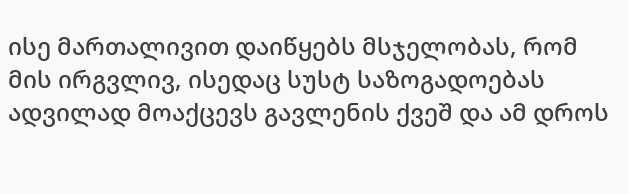ისე მართალივით დაიწყებს მსჯელობას, რომ მის ირგვლივ, ისედაც სუსტ საზოგადოებას ადვილად მოაქცევს გავლენის ქვეშ და ამ დროს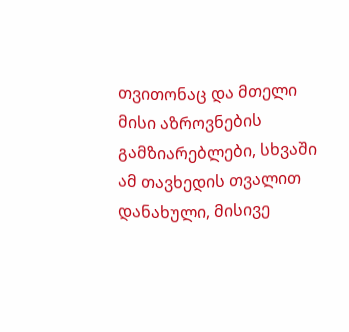თვითონაც და მთელი მისი აზროვნების გამზიარებლები, სხვაში ამ თავხედის თვალით დანახული, მისივე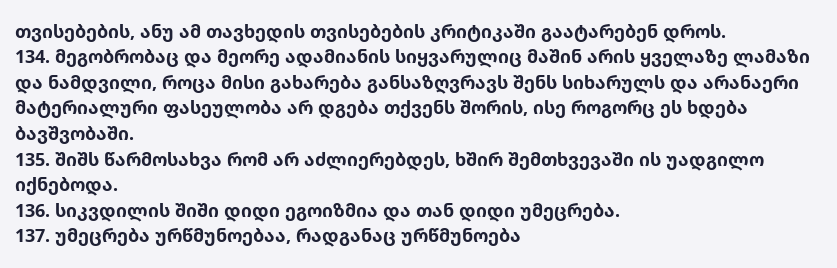თვისებების, ანუ ამ თავხედის თვისებების კრიტიკაში გაატარებენ დროს.
134. მეგობრობაც და მეორე ადამიანის სიყვარულიც მაშინ არის ყველაზე ლამაზი და ნამდვილი, როცა მისი გახარება განსაზღვრავს შენს სიხარულს და არანაერი მატერიალური ფასეულობა არ დგება თქვენს შორის, ისე როგორც ეს ხდება ბავშვობაში.
135. შიშს წარმოსახვა რომ არ აძლიერებდეს, ხშირ შემთხვევაში ის უადგილო იქნებოდა.
136. სიკვდილის შიში დიდი ეგოიზმია და თან დიდი უმეცრება.
137. უმეცრება ურწმუნოებაა, რადგანაც ურწმუნოება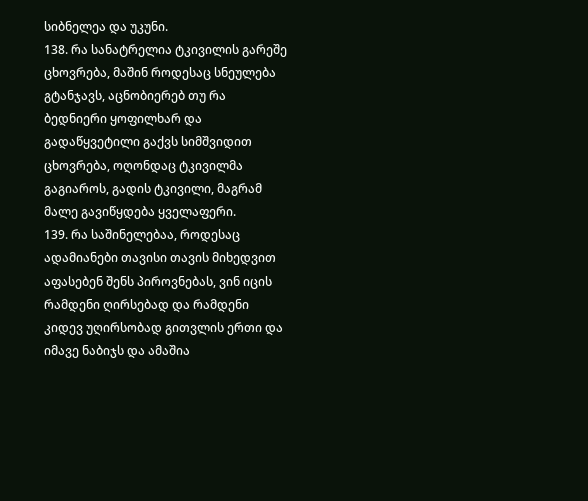სიბნელეა და უკუნი.
138. რა სანატრელია ტკივილის გარეშე ცხოვრება, მაშინ როდესაც სნეულება გტანჯავს, აცნობიერებ თუ რა ბედნიერი ყოფილხარ და გადაწყვეტილი გაქვს სიმშვიდით ცხოვრება, ოღონდაც ტკივილმა გაგიაროს, გადის ტკივილი, მაგრამ მალე გავიწყდება ყველაფერი.
139. რა საშინელებაა, როდესაც ადამიანები თავისი თავის მიხედვით აფასებენ შენს პიროვნებას, ვინ იცის რამდენი ღირსებად და რამდენი კიდევ უღირსობად გითვლის ერთი და იმავე ნაბიჯს და ამაშია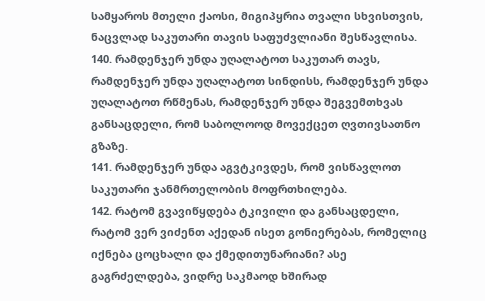სამყაროს მთელი ქაოსი, მიგიპყრია თვალი სხვისთვის, ნაცვლად საკუთარი თავის საფუძვლიანი შესწავლისა.
140. რამდენჯერ უნდა უღალატოთ საკუთარ თავს, რამდენჯერ უნდა უღალატოთ სინდისს, რამდენჯერ უნდა უღალატოთ რწმენას, რამდენჯერ უნდა შეგვემთხვას განსაცდელი, რომ საბოლოოდ მოვექცეთ ღვთივსათნო გზაზე.
141. რამდენჯერ უნდა აგვტკივდეს, რომ ვისწავლოთ საკუთარი ჯანმრთელობის მოფრთხილება.
142. რატომ გვავიწყდება ტკივილი და განსაცდელი, რატომ ვერ ვიძენთ აქედან ისეთ გონიერებას, რომელიც იქნება ცოცხალი და ქმედითუნარიანი? ასე გაგრძელდება, ვიდრე საკმაოდ ხშირად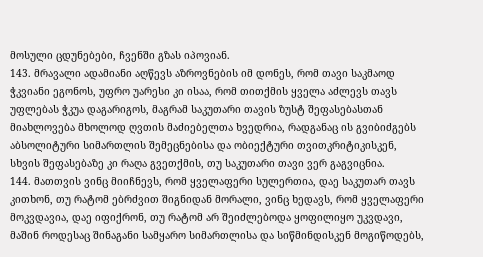მოსული ცდუნებები, ჩვენში გზას იპოვიან.
143. მრავალი ადამიანი აღწევს აზროვნების იმ დონეს, რომ თავი საკმაოდ ჭკვიანი ეგონოს, უფრო უარესი კი ისაა, რომ თითქმის ყველა აძლევს თავს უფლებას ჭკუა დაგარიგოს, მაგრამ საკუთარი თავის ზუსტ შეფასებასთან მიახლოვება მხოლოდ ღვთის მაძიებელთა ხვედრია, რადგანაც ის გვიბიძგებს აბსოლიტური სიმართლის შემეცნებისა და ობიექტური თვითკრიტიკისკენ, სხვის შეფასებაზე კი რაღა გვეთქმის, თუ საკუთარი თავი ვერ გაგვიცნია.
144. მათთვის ვინც მიიჩნევს, რომ ყველაფერი სულერთია, დაე საკუთარ თავს კითხონ, თუ რატომ ებრძვით შიგნიდან მორალი, ვინც ხედავს, რომ ყველაფერი მოკვდავია, დაე იფიქრონ, თუ რატომ არ შეიძლებოდა ყოფილიყო უკვდავი, მაშინ როდესაც შინაგანი სამყარო სიმართლისა და სიწმინდისკენ მოგიწოდებს,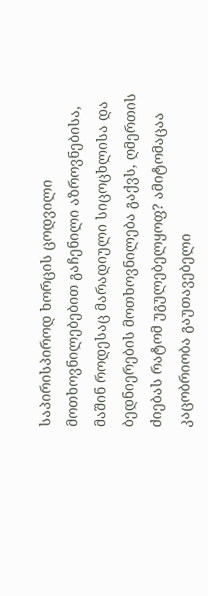საპირისპიროდ ხორცის ცოდვილი მოთხოვნილებებით გაჩენილი აზროვნებისა, მაშინ როდესაც მარადიული სიცოცხლისა და ბედნიერების მოთხოვნილება გაქვს, ღმერთის ძიებას რატომ უგულებელყოფ? ამიტომაცაა კაცობრიობა გაუთავებელი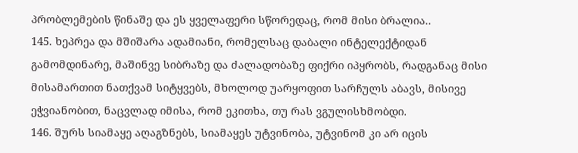პრობლემების წინაშე და ეს ყველაფერი სწორედაც, რომ მისი ბრალია..
145. ხეპრეა და მშიშარა ადამიანი, რომელსაც დაბალი ინტელექტიდან გამომდინარე, მაშინვე სიბრაზე და ძალადობაზე ფიქრი იპყრობს, რადგანაც მისი მისამართით ნათქვამ სიტყვებს, მხოლოდ უარყოფით სარჩულს აბავს, მისივე ეჭვიანობით, ნაცვლად იმისა, რომ ეკითხა, თუ რას ვგულისხმობდი.
146. შურს სიამაყე აღაგზნებს, სიამაყეს უტვინობა, უტვინომ კი არ იცის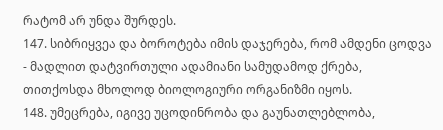რატომ არ უნდა შურდეს.
147. სიბრიყვეა და ბოროტება იმის დაჯერება, რომ ამდენი ცოდვა - მადლით დატვირთული ადამიანი სამუდამოდ ქრება, თითქოსდა მხოლოდ ბიოლოგიური ორგანიზმი იყოს.
148. უმეცრება, იგივე უცოდინრობა და გაუნათლებლობა,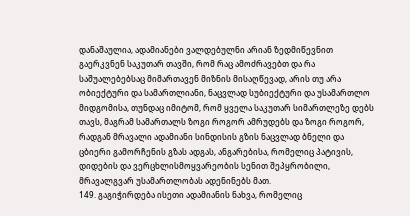დანაშაულია, ადამიანები ვალდებულნი არიან ზედმიწევნით გაერკვნენ საკუთარ თავში, რომ რაც ამოძრავებთ და რა საშუალებებსაც მიმართავენ მიზნის მისაღწევად, არის თუ არა ობიექტური და სამართლიანი, ნაცვლად სუბიექტური და უსამართლო მიდგომისა, თუნდაც იმიტომ, რომ ყველა საკუთარ სიმართლეზე დებს თავს, მაგრამ სამართალს ზოგი როგორ ამრუდებს და ზოგი როგორ, რადგან მრავალი ადამიანი სინდისის გზის ნაცვლად ბნელი და ცბიერი გამორჩენის გზას ადგას, ანგარებისა, რომელიც პატივის, დიდების და ვერცხლისმოყვარეობის სენით შეპყრობილი, მრავალგვარ უსამართლობას ადენინებს მათ.
149. გაგიჭირდება ისეთი ადამიანის ნახვა, რომელიც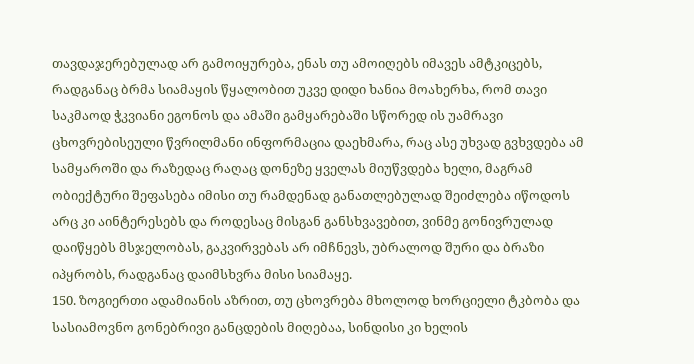თავდაჯერებულად არ გამოიყურება, ენას თუ ამოიღებს იმავეს ამტკიცებს, რადგანაც ბრმა სიამაყის წყალობით უკვე დიდი ხანია მოახერხა, რომ თავი საკმაოდ ჭკვიანი ეგონოს და ამაში გამყარებაში სწორედ ის უამრავი ცხოვრებისეული წვრილმანი ინფორმაცია დაეხმარა, რაც ასე უხვად გვხვდება ამ სამყაროში და რაზედაც რაღაც დონეზე ყველას მიუწვდება ხელი, მაგრამ ობიექტური შეფასება იმისი თუ რამდენად განათლებულად შეიძლება იწოდოს არც კი აინტერესებს და როდესაც მისგან განსხვავებით, ვინმე გონივრულად დაიწყებს მსჯელობას, გაკვირვებას არ იმჩნევს, უბრალოდ შური და ბრაზი იპყრობს, რადგანაც დაიმსხვრა მისი სიამაყე.
150. ზოგიერთი ადამიანის აზრით, თუ ცხოვრება მხოლოდ ხორციელი ტკბობა და სასიამოვნო გონებრივი განცდების მიღებაა, სინდისი კი ხელის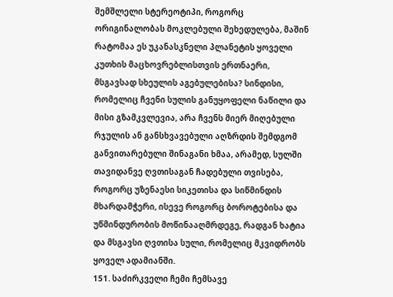შემშლელი სტერეოტიპი, როგორც ორიგინალობას მოკლებული შეხედულება, მაშინ რატომაა ეს უკანასკნელი პლანეტის ყოველი კუთხის მაცხოვრებლისთვის ერთნაერი, მსგავსად სხეულის აგებულებისა? სინდისი, რომელიც ჩვენი სულის განუყოფელი ნაწილი და მისი გზამკვლევია, არა ჩვენს მიერ მიღებული რჯულის ან განსხვავებული აღზრდის შემდგომ განვითარებული შინაგანი ხმაა, არამედ, სულში თავიდანვე ღვთისაგან ჩადებული თვისება, როგორც უზენაესი სიკეთისა და სიწმინდის მხარდამჭერი, ისევე როგორც ბოროტებისა და უწმინდურობის მოწინააღმრდეგე, რადგან ხატია და მსგავსი ღვთისა სული, რომელიც მკვიდრობს ყოველ ადამიანში.
151. საძირკველი ჩემი ჩემსავე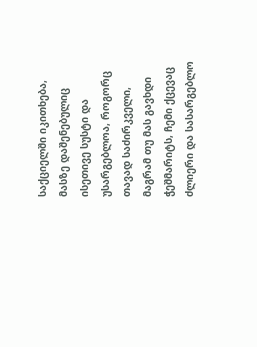საქციელში იკითხება, მასზე დაშენებულიც ისეთივე სუსტი და უსარგებლოა, როგორც თავად საძირკველი, მაგრამ თუ მას გავხდი ჭეშმარიტს, ჩემი ქცევაც ძლიერი და სასარგებლო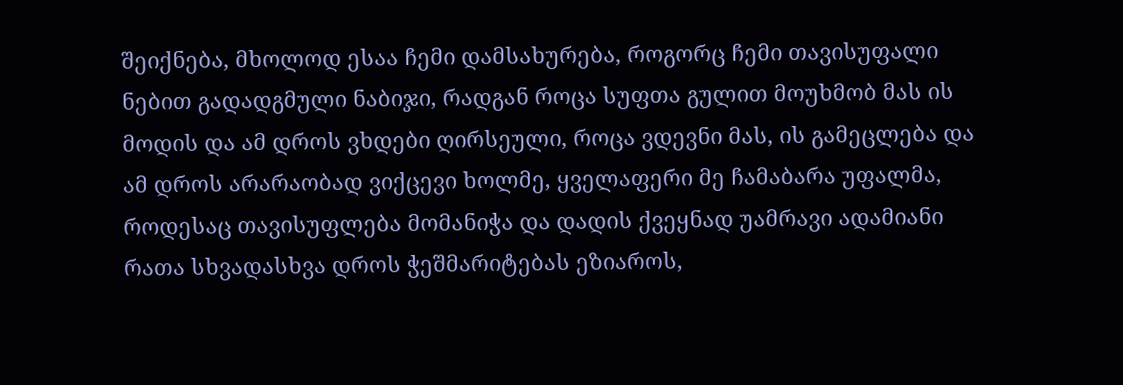შეიქნება, მხოლოდ ესაა ჩემი დამსახურება, როგორც ჩემი თავისუფალი ნებით გადადგმული ნაბიჯი, რადგან როცა სუფთა გულით მოუხმობ მას ის მოდის და ამ დროს ვხდები ღირსეული, როცა ვდევნი მას, ის გამეცლება და ამ დროს არარაობად ვიქცევი ხოლმე, ყველაფერი მე ჩამაბარა უფალმა, როდესაც თავისუფლება მომანიჭა და დადის ქვეყნად უამრავი ადამიანი რათა სხვადასხვა დროს ჭეშმარიტებას ეზიაროს,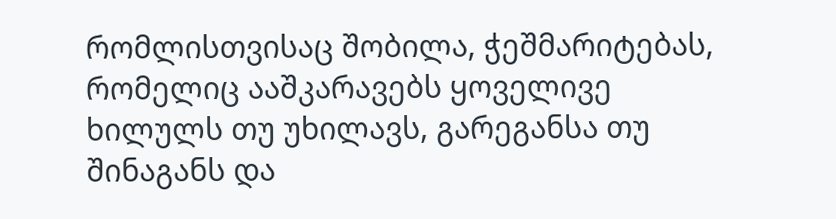რომლისთვისაც შობილა, ჭეშმარიტებას, რომელიც ააშკარავებს ყოველივე ხილულს თუ უხილავს, გარეგანსა თუ შინაგანს და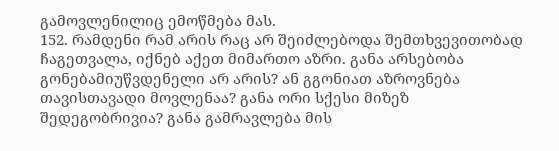გამოვლენილიც ემოწმება მას.
152. რამდენი რამ არის რაც არ შეიძლებოდა შემთხვევითობად ჩაგეთვალა, იქნებ აქეთ მიმართო აზრი. განა არსებობა გონებამიუწვდენელი არ არის? ან გგონიათ აზროვნება თავისთავადი მოვლენაა? განა ორი სქესი მიზეზ შედეგობრივია? განა გამრავლება მის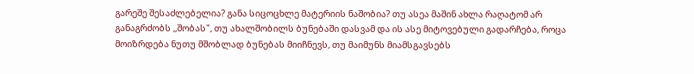გარეშე შესაძლებელია? განა სიცოცხლე მატერიის ნაშობია? თუ ასეა მაშინ ახლა რაღატომ არ განაგრძობს ,,შობას", თუ ახალშობილს ბუნებაში დასვამ და ის ასე მიტოვებული გადარჩება, როცა მოიზრდება ნუთუ მშობლად ბუნებას მიიჩნევს, თუ მაიმუნს მიამსგავსებს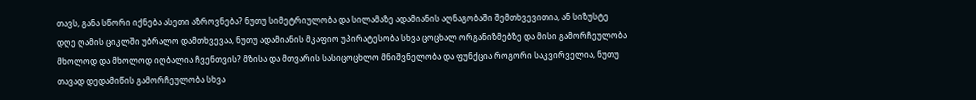თავს, განა სწორი იქნება ასეთი აზროვნება? ნუთუ სიმეტრიულობა და სილამაზე ადამიანის აღნაგობაში შემთხვევითია, ან სიზუსტე დღე ღამის ციკლში უბრალო დამთხვევაა, ნუთუ ადამიანის მკაფიო უპირატესობა სხვა ცოცხალ ორგანიზმებზე და მისი გამორჩეულობა მხოლოდ და მხოლოდ იღბალია ჩვენთვის? მზისა და მთვარის სასიცოცხლო მნიშვნელობა და ფუნქცია როგორი საკვირველია, ნუთუ თავად დედამიწის გამორჩეულობა სხვა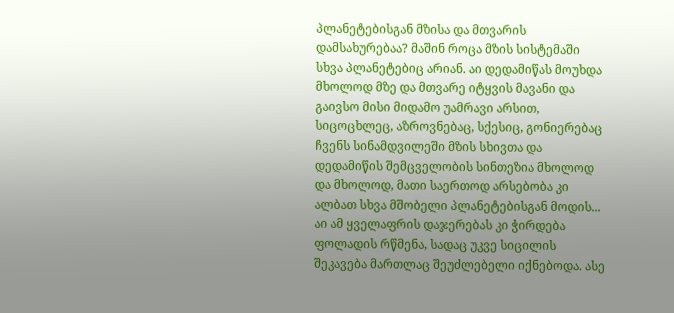პლანეტებისგან მზისა და მთვარის დამსახურებაა? მაშინ როცა მზის სისტემაში სხვა პლანეტებიც არიან. აი დედამიწას მოუხდა მხოლოდ მზე და მთვარე იტყვის მავანი და გაივსო მისი მიდამო უამრავი არსით, სიცოცხლეც, აზროვნებაც, სქესიც, გონიერებაც ჩვენს სინამდვილეში მზის სხივთა და დედამიწის შემცველობის სინთეზია მხოლოდ და მხოლოდ, მათი საერთოდ არსებობა კი ალბათ სხვა მშობელი პლანეტებისგან მოდის... აი ამ ყველაფრის დაჯერებას კი ჭირდება ფოლადის რწმენა, სადაც უკვე სიცილის შეკავება მართლაც შეუძლებელი იქნებოდა. ასე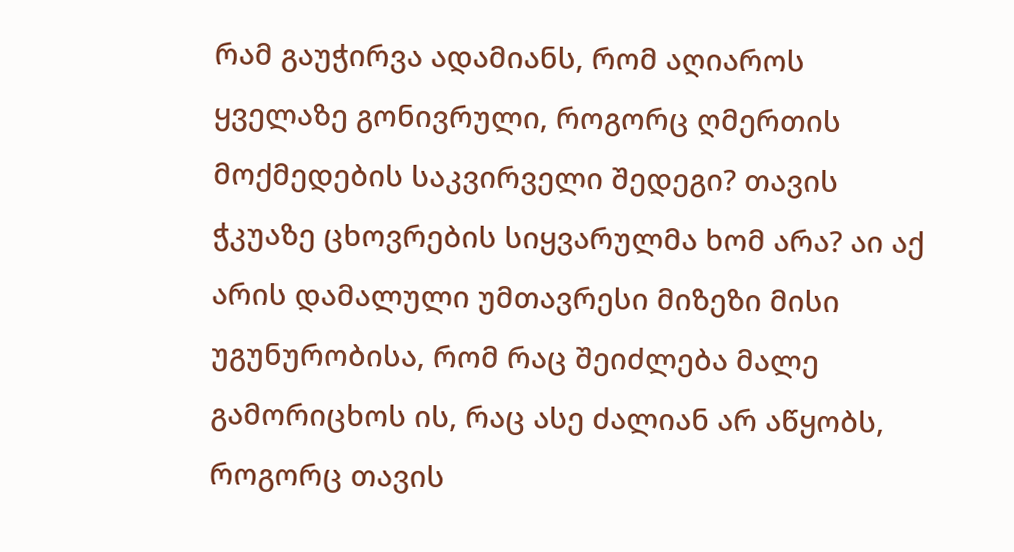რამ გაუჭირვა ადამიანს, რომ აღიაროს ყველაზე გონივრული, როგორც ღმერთის მოქმედების საკვირველი შედეგი? თავის ჭკუაზე ცხოვრების სიყვარულმა ხომ არა? აი აქ არის დამალული უმთავრესი მიზეზი მისი უგუნურობისა, რომ რაც შეიძლება მალე გამორიცხოს ის, რაც ასე ძალიან არ აწყობს, როგორც თავის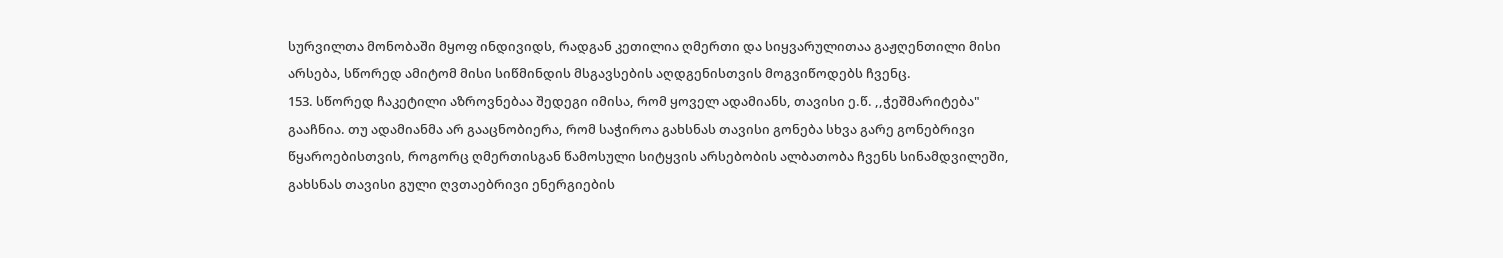სურვილთა მონობაში მყოფ ინდივიდს, რადგან კეთილია ღმერთი და სიყვარულითაა გაჟღენთილი მისი არსება, სწორედ ამიტომ მისი სიწმინდის მსგავსების აღდგენისთვის მოგვიწოდებს ჩვენც.
153. სწორედ ჩაკეტილი აზროვნებაა შედეგი იმისა, რომ ყოველ ადამიანს, თავისი ე.წ. ,,ჭეშმარიტება" გააჩნია. თუ ადამიანმა არ გააცნობიერა, რომ საჭიროა გახსნას თავისი გონება სხვა გარე გონებრივი წყაროებისთვის, როგორც ღმერთისგან წამოსული სიტყვის არსებობის ალბათობა ჩვენს სინამდვილეში, გახსნას თავისი გული ღვთაებრივი ენერგიების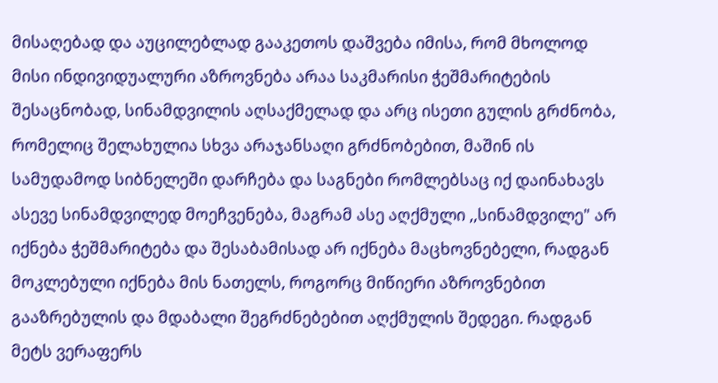მისაღებად და აუცილებლად გააკეთოს დაშვება იმისა, რომ მხოლოდ მისი ინდივიდუალური აზროვნება არაა საკმარისი ჭეშმარიტების შესაცნობად, სინამდვილის აღსაქმელად და არც ისეთი გულის გრძნობა, რომელიც შელახულია სხვა არაჯანსაღი გრძნობებით, მაშინ ის სამუდამოდ სიბნელეში დარჩება და საგნები რომლებსაც იქ დაინახავს ასევე სინამდვილედ მოეჩვენება, მაგრამ ასე აღქმული ,,სინამდვილე" არ იქნება ჭეშმარიტება და შესაბამისად არ იქნება მაცხოვნებელი, რადგან მოკლებული იქნება მის ნათელს, როგორც მიწიერი აზროვნებით გააზრებულის და მდაბალი შეგრძნებებით აღქმულის შედეგი. რადგან მეტს ვერაფერს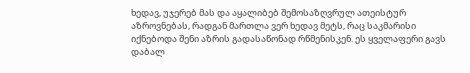ხედავ, უჯერებ მას და აყალიბებ შემოსაზღვრულ ათეისტურ აზროვნებას, რადგან მართლა ვერ ხედავ მეტს, რაც საკმარისი იქნებოდა შენი აზრის გადასაწონად რწმენისკენ. ეს ყველაფერი გავს დაბალ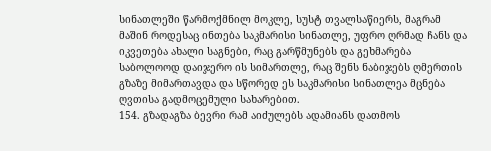სინათლეში წარმოქმნილ მოკლე, სუსტ თვალსაწიერს, მაგრამ მაშინ როდესაც ინთება საკმარისი სინათლე, უფრო ღრმად ჩანს და იკვეთება ახალი საგნები, რაც გარწმუნებს და გეხმარება საბოლოოდ დაიჯერო ის სიმართლე, რაც შენს ნაბიჯებს ღმერთის გზაზე მიმართავდა და სწორედ ეს საკმარისი სინათლეა მცნება ღვთისა გადმოცემული სახარებით.
154. გზადაგზა ბევრი რამ აიძულებს ადამიანს დათმოს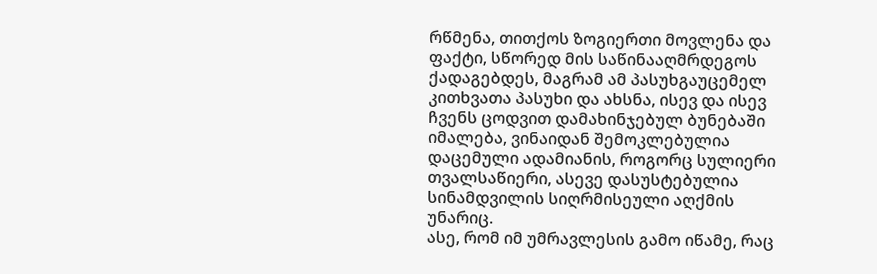რწმენა, თითქოს ზოგიერთი მოვლენა და ფაქტი, სწორედ მის საწინააღმრდეგოს ქადაგებდეს, მაგრამ ამ პასუხგაუცემელ კითხვათა პასუხი და ახსნა, ისევ და ისევ ჩვენს ცოდვით დამახინჯებულ ბუნებაში იმალება, ვინაიდან შემოკლებულია დაცემული ადამიანის, როგორც სულიერი თვალსაწიერი, ასევე დასუსტებულია სინამდვილის სიღრმისეული აღქმის უნარიც.
ასე, რომ იმ უმრავლესის გამო იწამე, რაც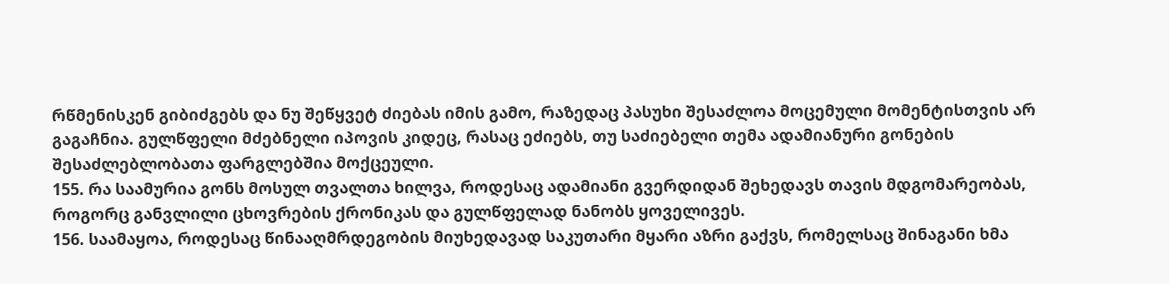რწმენისკენ გიბიძგებს და ნუ შეწყვეტ ძიებას იმის გამო, რაზედაც პასუხი შესაძლოა მოცემული მომენტისთვის არ გაგაჩნია. გულწფელი მძებნელი იპოვის კიდეც, რასაც ეძიებს, თუ საძიებელი თემა ადამიანური გონების შესაძლებლობათა ფარგლებშია მოქცეული.
155. რა საამურია გონს მოსულ თვალთა ხილვა, როდესაც ადამიანი გვერდიდან შეხედავს თავის მდგომარეობას, როგორც განვლილი ცხოვრების ქრონიკას და გულწფელად ნანობს ყოველივეს.
156. საამაყოა, როდესაც წინააღმრდეგობის მიუხედავად საკუთარი მყარი აზრი გაქვს, რომელსაც შინაგანი ხმა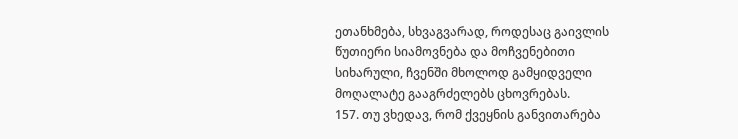ეთანხმება, სხვაგვარად, როდესაც გაივლის წუთიერი სიამოვნება და მოჩვენებითი სიხარული, ჩვენში მხოლოდ გამყიდველი მოღალატე გააგრძელებს ცხოვრებას.
157. თუ ვხედავ, რომ ქვეყნის განვითარება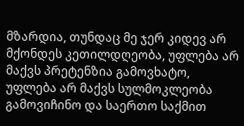მზარდია, თუნდაც მე ჯერ კიდევ არ მქონდეს კეთილდღეობა, უფლება არ მაქვს პრეტენზია გამოვხატო, უფლება არ მაქვს სულმოკლეობა გამოვიჩინო და საერთო საქმით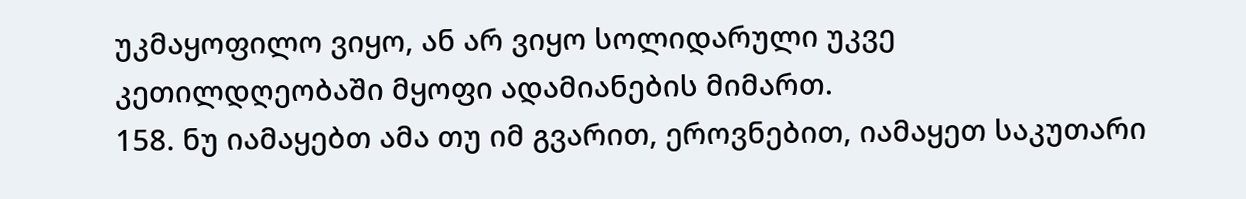უკმაყოფილო ვიყო, ან არ ვიყო სოლიდარული უკვე კეთილდღეობაში მყოფი ადამიანების მიმართ.
158. ნუ იამაყებთ ამა თუ იმ გვარით, ეროვნებით, იამაყეთ საკუთარი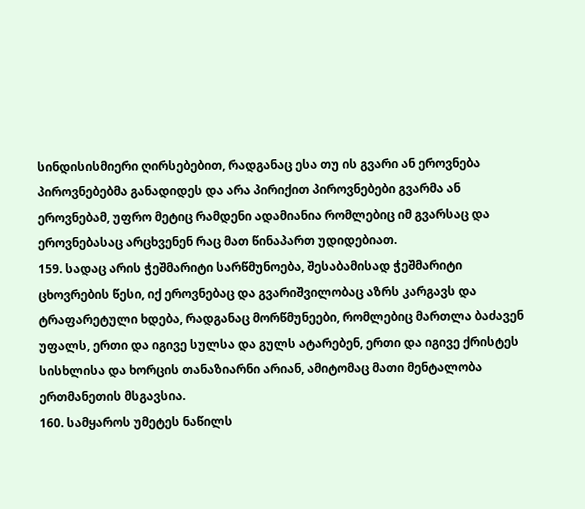სინდისისმიერი ღირსებებით, რადგანაც ესა თუ ის გვარი ან ეროვნება პიროვნებებმა განადიდეს და არა პირიქით პიროვნებები გვარმა ან ეროვნებამ, უფრო მეტიც რამდენი ადამიანია რომლებიც იმ გვარსაც და ეროვნებასაც არცხვენენ რაც მათ წინაპართ უდიდებიათ.
159. სადაც არის ჭეშმარიტი სარწმუნოება, შესაბამისად ჭეშმარიტი ცხოვრების წესი, იქ ეროვნებაც და გვარიშვილობაც აზრს კარგავს და ტრაფარეტული ხდება, რადგანაც მორწმუნეები, რომლებიც მართლა ბაძავენ უფალს, ერთი და იგივე სულსა და გულს ატარებენ, ერთი და იგივე ქრისტეს სისხლისა და ხორცის თანაზიარნი არიან, ამიტომაც მათი მენტალობა ერთმანეთის მსგავსია.
160. სამყაროს უმეტეს ნაწილს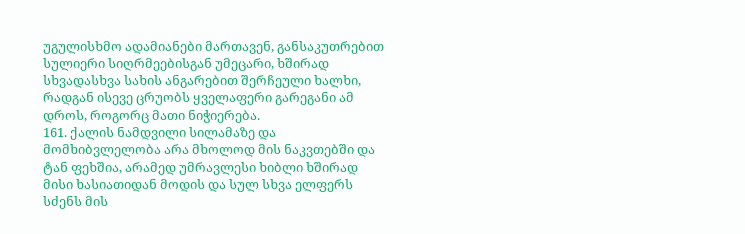უგულისხმო ადამიანები მართავენ, განსაკუთრებით სულიერი სიღრმეებისგან უმეცარი, ხშირად სხვადასხვა სახის ანგარებით შერჩეული ხალხი, რადგან ისევე ცრუობს ყველაფერი გარეგანი ამ დროს, როგორც მათი ნიჭიერება.
161. ქალის ნამდვილი სილამაზე და მომხიბვლელობა არა მხოლოდ მის ნაკვთებში და ტან ფეხშია, არამედ უმრავლესი ხიბლი ხშირად მისი ხასიათიდან მოდის და სულ სხვა ელფერს სძენს მის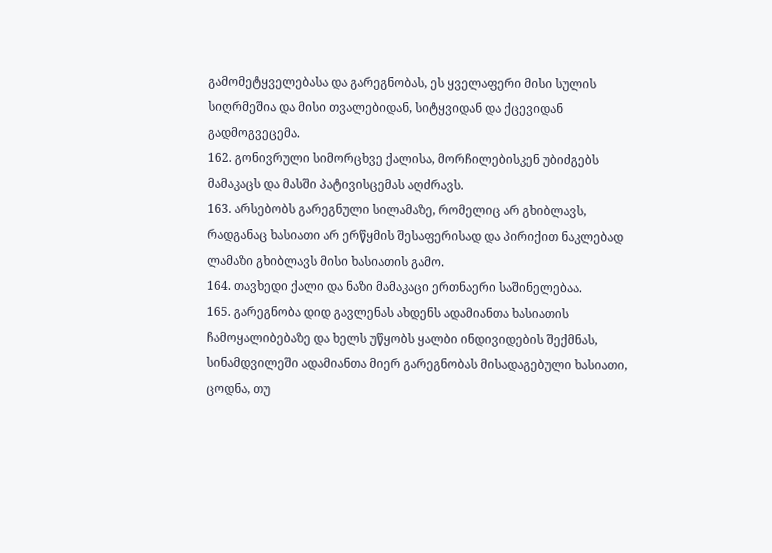გამომეტყველებასა და გარეგნობას, ეს ყველაფერი მისი სულის სიღრმეშია და მისი თვალებიდან, სიტყვიდან და ქცევიდან გადმოგვეცემა.
162. გონივრული სიმორცხვე ქალისა, მორჩილებისკენ უბიძგებს მამაკაცს და მასში პატივისცემას აღძრავს.
163. არსებობს გარეგნული სილამაზე, რომელიც არ გხიბლავს, რადგანაც ხასიათი არ ერწყმის შესაფერისად და პირიქით ნაკლებად ლამაზი გხიბლავს მისი ხასიათის გამო.
164. თავხედი ქალი და ნაზი მამაკაცი ერთნაერი საშინელებაა.
165. გარეგნობა დიდ გავლენას ახდენს ადამიანთა ხასიათის ჩამოყალიბებაზე და ხელს უწყობს ყალბი ინდივიდების შექმნას, სინამდვილეში ადამიანთა მიერ გარეგნობას მისადაგებული ხასიათი, ცოდნა, თუ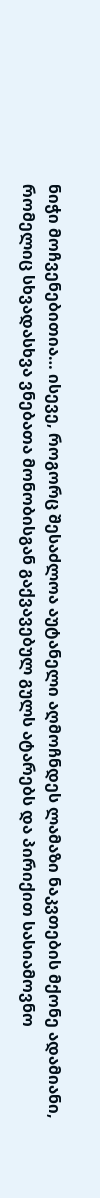ნიჭი მოჩვენებითია… ისევე, როგორც შესაძლოა აუტანელი აღმოჩნდეს ლამაზი ნაკვთების მქონე ადამიანი, რომელიც სხვადასხვა ვნებათა მონობისგან გაქვავებულ გულს ატარებს და პირიქით სასიამოვნო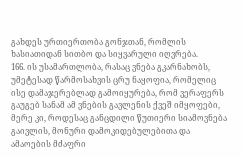გახდეს ურთიერთობა გონჯთან, რომლის ხასიათიდან სითბო და სიყვარული იღვრება.
166. ის უსამართლობა, რასაც ვნება გკარნახობს, უმეტესად წარმოსახვის ცრუ ნაყოფია, რომელიც ისე დამაჯერებლად გამოიყურება, რომ ვერაფერს გაუგებ სანამ ამ ვნების გავლენის ქვეშ იმყოფები, მერე კი, როდესაც განცდილი წუთიერი სიამოვნება გაივლის, მონური დამოკიდებულებითა და ამაოების მძაფრი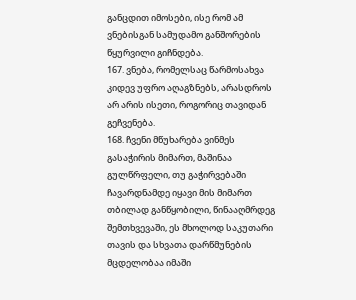განცდით იმოსები, ისე რომ ამ ვნებისგან სამუდამო განშორების წყურვილი გიჩნდება.
167. ვნება, რომელსაც წარმოსახვა კიდევ უფრო აღაგზნებს, არასდროს არ არის ისეთი, როგორიც თავიდან გეჩვენება.
168. ჩვენი მწუხარება ვინმეს გასაჭირის მიმართ, მაშინაა გულწრფელი, თუ გაჭირვებაში ჩავარდნამდე იყავი მის მიმართ თბილად განწყობილი, წინააღმრდეგ შემთხვევაში, ეს მხოლოდ საკუთარი თავის და სხვათა დარწმუნების მცდელობაა იმაში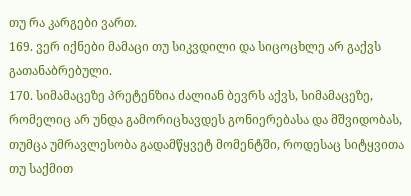თუ რა კარგები ვართ.
169. ვერ იქნები მამაცი თუ სიკვდილი და სიცოცხლე არ გაქვს გათანაბრებული.
170. სიმამაცეზე პრეტენზია ძალიან ბევრს აქვს, სიმამაცეზე, რომელიც არ უნდა გამორიცხავდეს გონიერებასა და მშვიდობას, თუმცა უმრავლესობა გადამწყვეტ მომენტში, როდესაც სიტყვითა თუ საქმით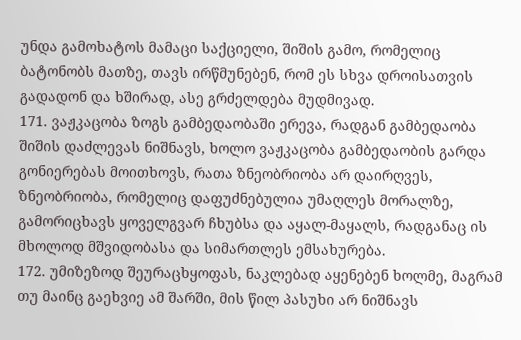უნდა გამოხატოს მამაცი საქციელი, შიშის გამო, რომელიც ბატონობს მათზე, თავს ირწმუნებენ, რომ ეს სხვა დროისათვის გადადონ და ხშირად, ასე გრძელდება მუდმივად.
171. ვაჟკაცობა ზოგს გამბედაობაში ერევა, რადგან გამბედაობა შიშის დაძლევას ნიშნავს, ხოლო ვაჟკაცობა გამბედაობის გარდა გონიერებას მოითხოვს, რათა ზნეობრიობა არ დაირღვეს, ზნეობრიობა, რომელიც დაფუძნებულია უმაღლეს მორალზე, გამორიცხავს ყოველგვარ ჩხუბსა და აყალ-მაყალს, რადგანაც ის მხოლოდ მშვიდობასა და სიმართლეს ემსახურება.
172. უმიზეზოდ შეურაცხყოფას, ნაკლებად აყენებენ ხოლმე, მაგრამ თუ მაინც გაეხვიე ამ შარში, მის წილ პასუხი არ ნიშნავს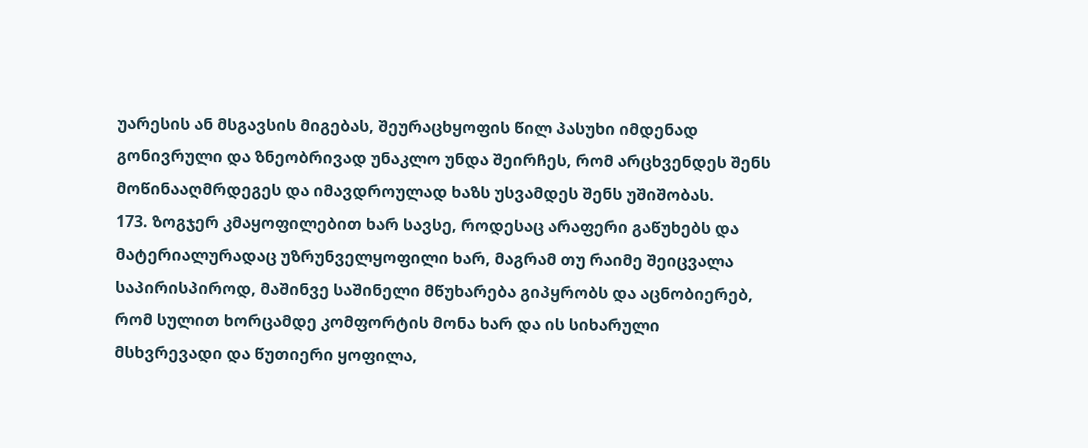უარესის ან მსგავსის მიგებას, შეურაცხყოფის წილ პასუხი იმდენად გონივრული და ზნეობრივად უნაკლო უნდა შეირჩეს, რომ არცხვენდეს შენს მოწინააღმრდეგეს და იმავდროულად ხაზს უსვამდეს შენს უშიშობას.
173. ზოგჯერ კმაყოფილებით ხარ სავსე, როდესაც არაფერი გაწუხებს და მატერიალურადაც უზრუნველყოფილი ხარ, მაგრამ თუ რაიმე შეიცვალა საპირისპიროდ, მაშინვე საშინელი მწუხარება გიპყრობს და აცნობიერებ, რომ სულით ხორცამდე კომფორტის მონა ხარ და ის სიხარული მსხვრევადი და წუთიერი ყოფილა,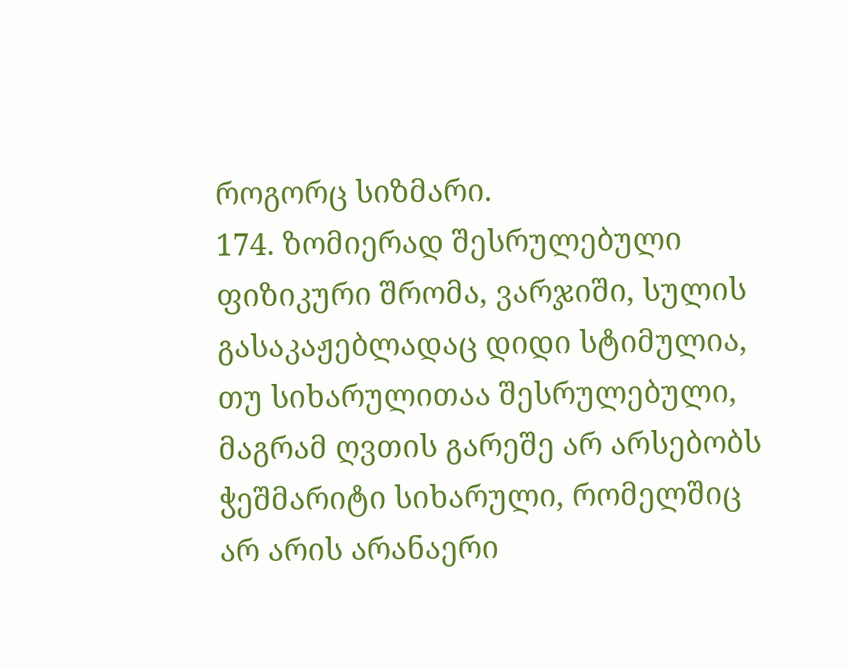როგორც სიზმარი.
174. ზომიერად შესრულებული ფიზიკური შრომა, ვარჯიში, სულის გასაკაჟებლადაც დიდი სტიმულია, თუ სიხარულითაა შესრულებული, მაგრამ ღვთის გარეშე არ არსებობს ჭეშმარიტი სიხარული, რომელშიც არ არის არანაერი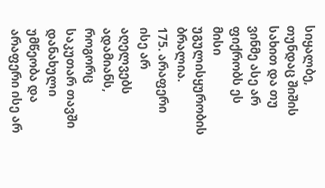სიყალბე, თუნდაც შიშის სახით და თუ ვინმე ასე არ ფიქრობს ეს მისი უგულისყურობის ბრალია.
175. არაფერი ისე არ აღელვებს ადამიანს, როგორც საკუთარ თავში დანახული უმწეობა და არაფერი ისე არ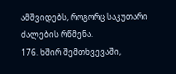ამშვიდებს, როგორც საკუთარი ძალების რწმენა.
176. ხშირ შემთხვევაში,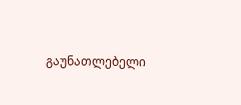გაუნათლებელი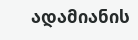ადამიანის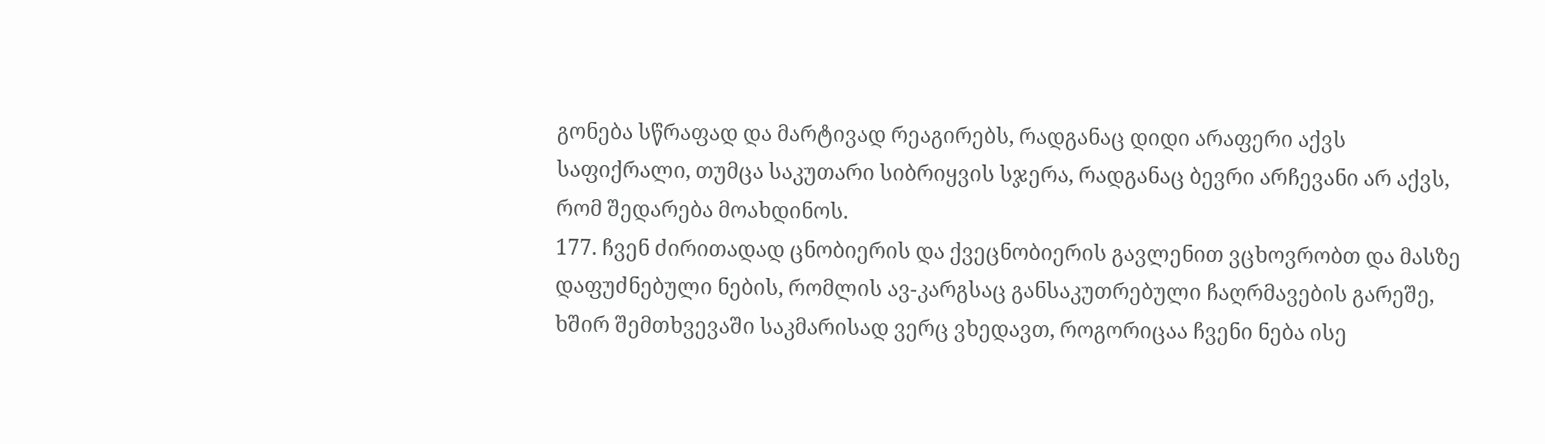გონება სწრაფად და მარტივად რეაგირებს, რადგანაც დიდი არაფერი აქვს საფიქრალი, თუმცა საკუთარი სიბრიყვის სჯერა, რადგანაც ბევრი არჩევანი არ აქვს, რომ შედარება მოახდინოს.
177. ჩვენ ძირითადად ცნობიერის და ქვეცნობიერის გავლენით ვცხოვრობთ და მასზე დაფუძნებული ნების, რომლის ავ-კარგსაც განსაკუთრებული ჩაღრმავების გარეშე, ხშირ შემთხვევაში საკმარისად ვერც ვხედავთ, როგორიცაა ჩვენი ნება ისე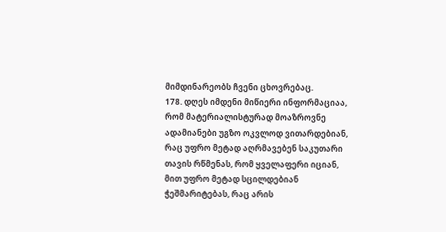მიმდინარეობს ჩვენი ცხოვრებაც.
178. დღეს იმდენი მიწიერი ინფორმაციაა, რომ მატერიალისტურად მოაზროვნე ადამიანები უგზო ოკვლოდ ვითარდებიან, რაც უფრო მეტად აღრმავებენ საკუთარი თავის რწმენას, რომ ყველაფერი იციან, მით უფრო მეტად სცილდებიან ჭეშმარიტებას, რაც არის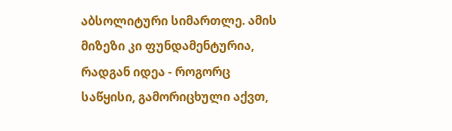აბსოლიტური სიმართლე. ამის მიზეზი კი ფუნდამენტურია, რადგან იდეა - როგორც საწყისი, გამორიცხული აქვთ,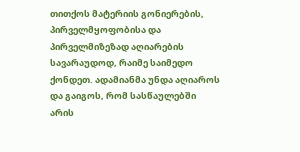თითქოს მატერიის გონიერების, პირველმყოფობისა და პირველმიზეზად აღიარების სავარაუდოდ, რაიმე საიმედო ქონდეთ. ადამიანმა უნდა აღიაროს და გაიგოს, რომ სასწაულებში არის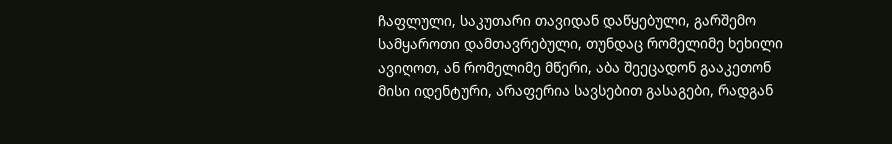ჩაფლული, საკუთარი თავიდან დაწყებული, გარშემო სამყაროთი დამთავრებული, თუნდაც რომელიმე ხეხილი ავიღოთ, ან რომელიმე მწერი, აბა შეეცადონ გააკეთონ მისი იდენტური, არაფერია სავსებით გასაგები, რადგან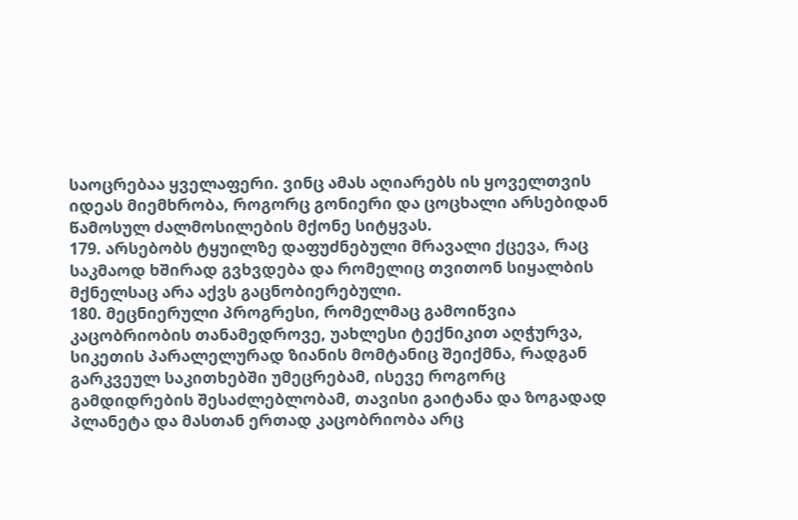საოცრებაა ყველაფერი. ვინც ამას აღიარებს ის ყოველთვის იდეას მიემხრობა, როგორც გონიერი და ცოცხალი არსებიდან წამოსულ ძალმოსილების მქონე სიტყვას.
179. არსებობს ტყუილზე დაფუძნებული მრავალი ქცევა, რაც საკმაოდ ხშირად გვხვდება და რომელიც თვითონ სიყალბის მქნელსაც არა აქვს გაცნობიერებული.
180. მეცნიერული პროგრესი, რომელმაც გამოიწვია კაცობრიობის თანამედროვე, უახლესი ტექნიკით აღჭურვა, სიკეთის პარალელურად ზიანის მომტანიც შეიქმნა, რადგან გარკვეულ საკითხებში უმეცრებამ, ისევე როგორც გამდიდრების შესაძლებლობამ, თავისი გაიტანა და ზოგადად პლანეტა და მასთან ერთად კაცობრიობა არც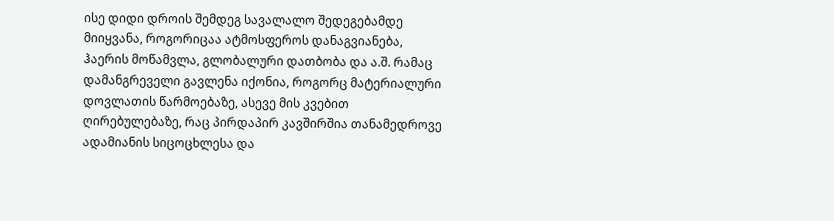ისე დიდი დროის შემდეგ სავალალო შედეგებამდე მიიყვანა, როგორიცაა ატმოსფეროს დანაგვიანება, ჰაერის მოწამვლა, გლობალური დათბობა და ა.შ. რამაც დამანგრეველი გავლენა იქონია, როგორც მატერიალური დოვლათის წარმოებაზე, ასევე მის კვებით ღირებულებაზე, რაც პირდაპირ კავშირშია თანამედროვე ადამიანის სიცოცხლესა და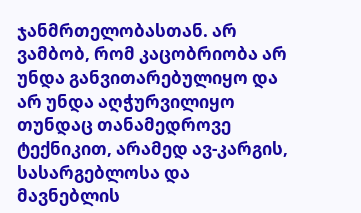ჯანმრთელობასთან. არ ვამბობ, რომ კაცობრიობა არ უნდა განვითარებულიყო და არ უნდა აღჭურვილიყო თუნდაც თანამედროვე ტექნიკით, არამედ ავ-კარგის, სასარგებლოსა და მავნებლის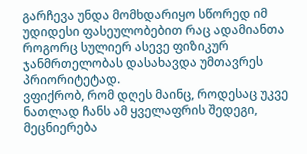გარჩევა უნდა მომხდარიყო სწორედ იმ უდიდესი ფასეულობებით რაც ადამიანთა როგორც სულიერ ასევე ფიზიკურ ჯანმრთელობას დასახავდა უმთავრეს პრიორიტეტად.
ვფიქრობ, რომ დღეს მაინც, როდესაც უკვე ნათლად ჩანს ამ ყველაფრის შედეგი, მეცნიერება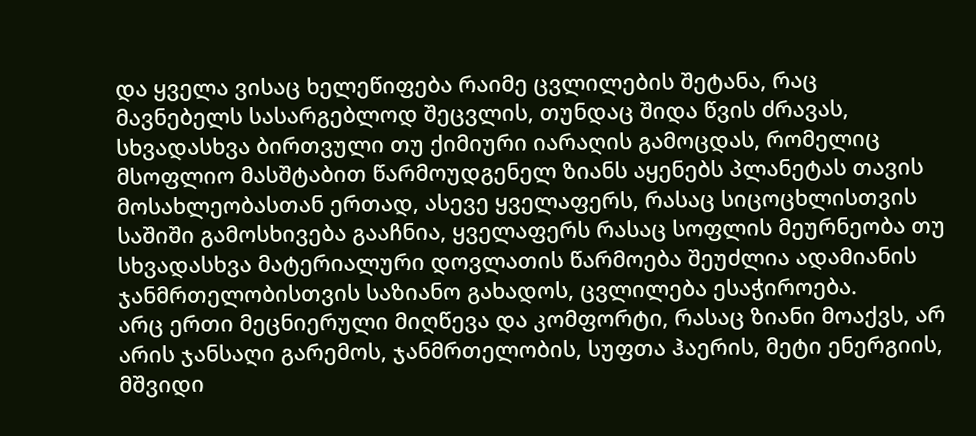და ყველა ვისაც ხელეწიფება რაიმე ცვლილების შეტანა, რაც მავნებელს სასარგებლოდ შეცვლის, თუნდაც შიდა წვის ძრავას, სხვადასხვა ბირთვული თუ ქიმიური იარაღის გამოცდას, რომელიც მსოფლიო მასშტაბით წარმოუდგენელ ზიანს აყენებს პლანეტას თავის მოსახლეობასთან ერთად, ასევე ყველაფერს, რასაც სიცოცხლისთვის საშიში გამოსხივება გააჩნია, ყველაფერს რასაც სოფლის მეურნეობა თუ სხვადასხვა მატერიალური დოვლათის წარმოება შეუძლია ადამიანის ჯანმრთელობისთვის საზიანო გახადოს, ცვლილება ესაჭიროება.
არც ერთი მეცნიერული მიღწევა და კომფორტი, რასაც ზიანი მოაქვს, არ არის ჯანსაღი გარემოს, ჯანმრთელობის, სუფთა ჰაერის, მეტი ენერგიის, მშვიდი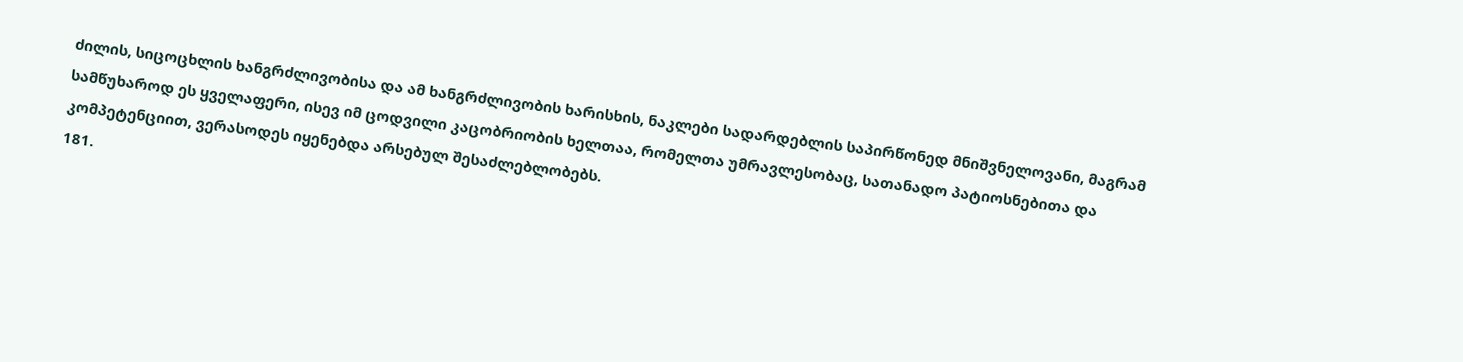ძილის, სიცოცხლის ხანგრძლივობისა და ამ ხანგრძლივობის ხარისხის, ნაკლები სადარდებლის საპირწონედ მნიშვნელოვანი, მაგრამ სამწუხაროდ ეს ყველაფერი, ისევ იმ ცოდვილი კაცობრიობის ხელთაა, რომელთა უმრავლესობაც, სათანადო პატიოსნებითა და კომპეტენციით, ვერასოდეს იყენებდა არსებულ შესაძლებლობებს.
181.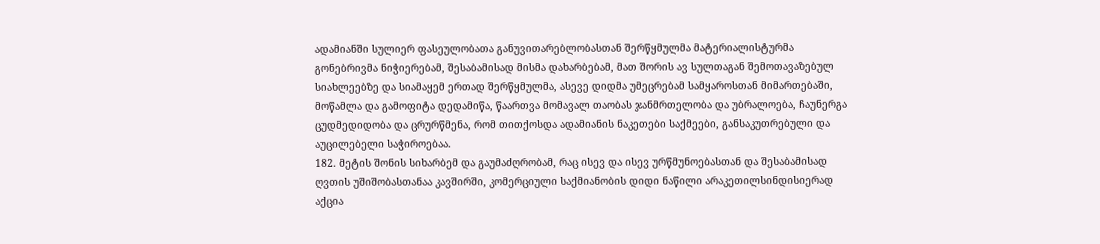ადამიანში სულიერ ფასეულობათა განუვითარებლობასთან შერწყმულმა მატერიალისტურმა გონებრივმა ნიჭიერებამ, შესაბამისად მისმა დახარბებამ, მათ შორის ავ სულთაგან შემოთავაზებულ სიახლეებზე და სიამაყემ ერთად შერწყმულმა, ასევე დიდმა უმეცრებამ სამყაროსთან მიმართებაში, მოწამლა და გამოფიტა დედამიწა, წაართვა მომავალ თაობას ჯანმრთელობა და უბრალოება, ჩაუნერგა ცუდმედიდობა და ცრურწმენა, რომ თითქოსდა ადამიანის ნაკეთები საქმეები, განსაკუთრებული და აუცილებელი საჭიროებაა.
182. მეტის შონის სიხარბემ და გაუმაძღრობამ, რაც ისევ და ისევ ურწმუნოებასთან და შესაბამისად ღვთის უშიშობასთანაა კავშირში, კომერციული საქმიანობის დიდი ნაწილი არაკეთილსინდისიერად აქცია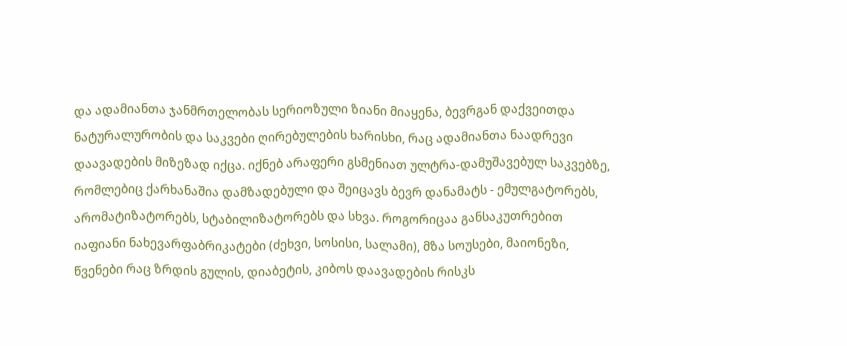და ადამიანთა ჯანმრთელობას სერიოზული ზიანი მიაყენა, ბევრგან დაქვეითდა ნატურალურობის და საკვები ღირებულების ხარისხი, რაც ადამიანთა ნაადრევი დაავადების მიზეზად იქცა. იქნებ არაფერი გსმენიათ ულტრა-დამუშავებულ საკვებზე, რომლებიც ქარხანაშია დამზადებული და შეიცავს ბევრ დანამატს - ემულგატორებს, არომატიზატორებს, სტაბილიზატორებს და სხვა. როგორიცაა განსაკუთრებით იაფიანი ნახევარფაბრიკატები (ძეხვი, სოსისი, სალამი), მზა სოუსები, მაიონეზი, წვენები რაც ზრდის გულის, დიაბეტის, კიბოს დაავადების რისკს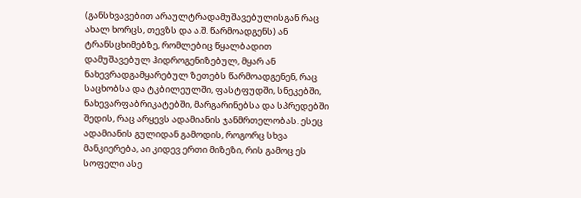(განსხვავებით არაულტრადამუშავებულისგან რაც ახალ ხორცს, თევზს და ა.შ. წარმოადგენს) ან ტრანსცხიმებზე, რომლებიც წყალბადით დამუშავებულ ჰიდროგენიზებულ, მყარ ან ნახევრადგამყარებულ ზეთებს წარმოადგენენ, რაც საცხობსა და ტკბილეულში, ფასტფუდში, სნეკებში, ნახევარფაბრიკატებში, მარგარინებსა და სპრედებში შედის, რაც არყევს ადამიანის ჯანმრთელობას. ესეც ადამიანის გულიდან გამოდის, როგორც სხვა მანკიერება, აი კიდევ ერთი მიზეზი, რის გამოც ეს სოფელი ასე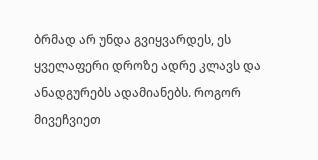ბრმად არ უნდა გვიყვარდეს, ეს ყველაფერი დროზე ადრე კლავს და ანადგურებს ადამიანებს. როგორ მივეჩვიეთ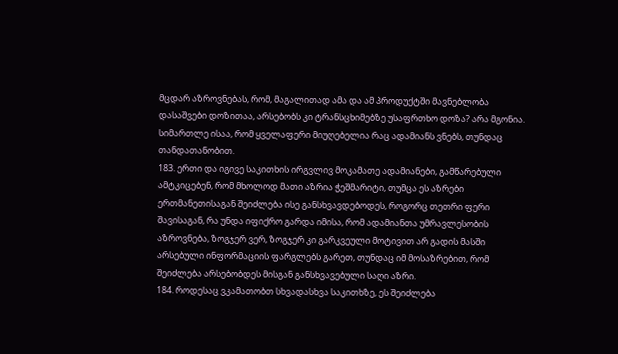მცდარ აზროვნებას, რომ, მაგალითად ამა და ამ პროდუქტში მავნებლობა დასაშვები დოზითაა, არსებობს კი ტრანსცხიმებზე უსაფრთხო დოზა? არა მგონია. სიმართლე ისაა, რომ ყველაფერი მიუღებელია რაც ადამიანს ვნებს, თუნდაც თანდათანობით.
183. ერთი და იგივე საკითხის ირგვლივ მოკამათე ადამიანები, გამწარებული ამტკიცებენ, რომ მხოლოდ მათი აზრია ჭეშმარიტი, თუმცა ეს აზრები ერთმანეთისაგან შეიძლება ისე განსხვავდებოდეს, როგორც თეთრი ფერი შავისაგან, რა უნდა იფიქრო გარდა იმისა, რომ ადამიანთა უმრავლესობის აზროვნება, ზოგჯერ ვერ, ზოგჯერ კი გარკვეული მოტივით არ გადის მასში არსებული ინფორმაციის ფარგლებს გარეთ, თუნდაც იმ მოსაზრებით, რომ შეიძლება არსებობდეს მისგან განსხვავებული საღი აზრი.
184. როდესაც ვკამათობთ სხვადასხვა საკითხზე, ეს შეიძლება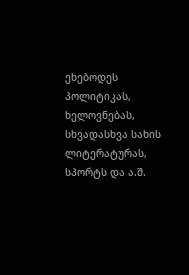ეხებოდეს პოლიტიკას, ხელოვნებას, სხვადასხვა სახის ლიტერატურას, სპორტს და ა.შ.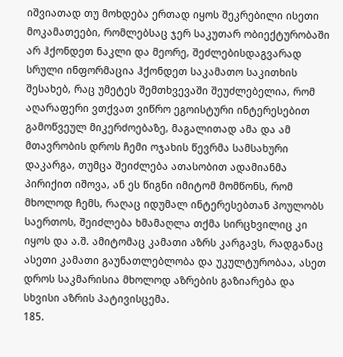იშვიათად თუ მოხდება ერთად იყოს შეკრებილი ისეთი მოკამათეები, რომლებსაც ჯერ საკუთარ ობიექტურობაში არ ჰქონდეთ ნაკლი და მეორე, შეძლებისდაგვარად სრული ინფორმაცია ჰქონდეთ საკამათო საკითხის შესახებ, რაც უმეტეს შემთხვევაში შეუძლებელია, რომ აღარაფერი ვთქვათ ვიწრო ეგოისტური ინტერესებით გამოწვეულ მიკერძოებაზე, მაგალითად ამა და ამ მთავრობის დროს ჩემი ოჯახის წევრმა სამსახური დაკარგა, თუმცა შეიძლება ათასობით ადამიანმა პირიქით იშოვა, ან ეს წიგნი იმიტომ მომწონს, რომ მხოლოდ ჩემს, რაღაც იდუმალ ინტერესებთან პოულობს საერთოს, შეიძლება ხმამაღლა თქმა სირცხვილიც კი იყოს და ა.შ. ამიტომაც კამათი აზრს კარგავს, რადგანაც ასეთი კამათი გაუნათლებლობა და უკულტურობაა, ასეთ დროს საკმარისია მხოლოდ აზრების გაზიარება და სხვისი აზრის პატივისცემა.
185.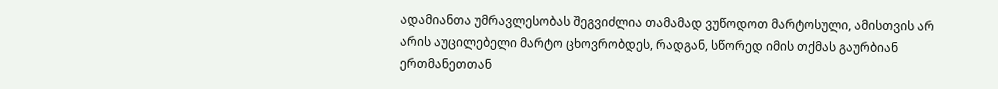ადამიანთა უმრავლესობას შეგვიძლია თამამად ვუწოდოთ მარტოსული, ამისთვის არ არის აუცილებელი მარტო ცხოვრობდეს, რადგან, სწორედ იმის თქმას გაურბიან ერთმანეთთან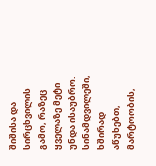შიშისა და სირცხვილის გამო, რაზეც ყველაზე მეტი უნდა ისაუბრო. სინამდვილეში, ხშირად აწუხებთ, მარტოობის,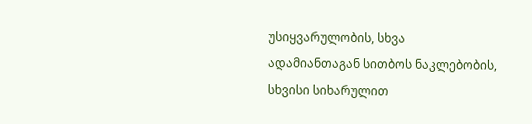უსიყვარულობის, სხვა ადამიანთაგან სითბოს ნაკლებობის, სხვისი სიხარულით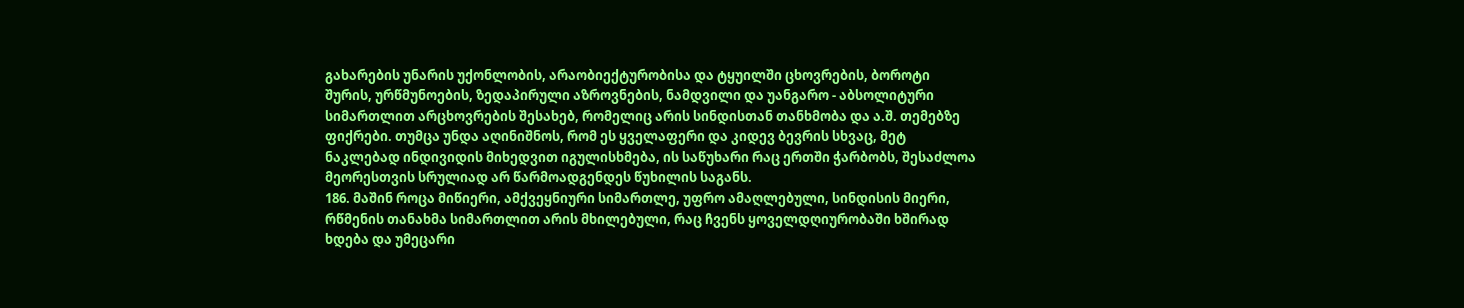გახარების უნარის უქონლობის, არაობიექტურობისა და ტყუილში ცხოვრების, ბოროტი შურის, ურწმუნოების, ზედაპირული აზროვნების, ნამდვილი და უანგარო - აბსოლიტური სიმართლით არცხოვრების შესახებ, რომელიც არის სინდისთან თანხმობა და ა.შ. თემებზე ფიქრები. თუმცა უნდა აღინიშნოს, რომ ეს ყველაფერი და კიდევ ბევრის სხვაც, მეტ ნაკლებად ინდივიდის მიხედვით იგულისხმება, ის საწუხარი რაც ერთში ჭარბობს, შესაძლოა მეორესთვის სრულიად არ წარმოადგენდეს წუხილის საგანს.
186. მაშინ როცა მიწიერი, ამქვეყნიური სიმართლე, უფრო ამაღლებული, სინდისის მიერი, რწმენის თანახმა სიმართლით არის მხილებული, რაც ჩვენს ყოველდღიურობაში ხშირად ხდება და უმეცარი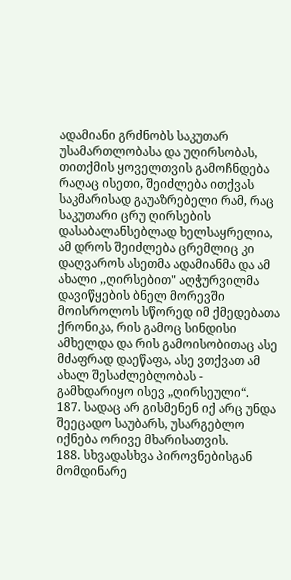ადამიანი გრძნობს საკუთარ უსამართლობასა და უღირსობას, თითქმის ყოველთვის გამოჩნდება რაღაც ისეთი, შეიძლება ითქვას საკმარისად გაუაზრებელი რამ, რაც საკუთარი ცრუ ღირსების დასაბალანსებლად ხელსაყრელია, ამ დროს შეიძლება ცრემლიც კი დაღვაროს ასეთმა ადამიანმა და ამ ახალი ,,ღირსებით" აღჭურვილმა დავიწყების ბნელ მორევში მოისროლოს სწორედ იმ ქმედებათა ქრონიკა, რის გამოც სინდისი ამხელდა და რის გამოისობითაც ასე მძაფრად დაეწაფა, ასე ვთქვათ ამ ახალ შესაძლებლობას - გამხდარიყო ისევ „ღირსეული“.
187. სადაც არ გისმენენ იქ არც უნდა შეეცადო საუბარს, უსარგებლო იქნება ორივე მხარისათვის.
188. სხვადასხვა პიროვნებისგან მომდინარე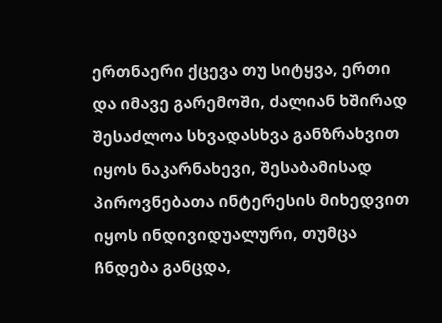ერთნაერი ქცევა თუ სიტყვა, ერთი და იმავე გარემოში, ძალიან ხშირად შესაძლოა სხვადასხვა განზრახვით იყოს ნაკარნახევი, შესაბამისად პიროვნებათა ინტერესის მიხედვით იყოს ინდივიდუალური, თუმცა ჩნდება განცდა,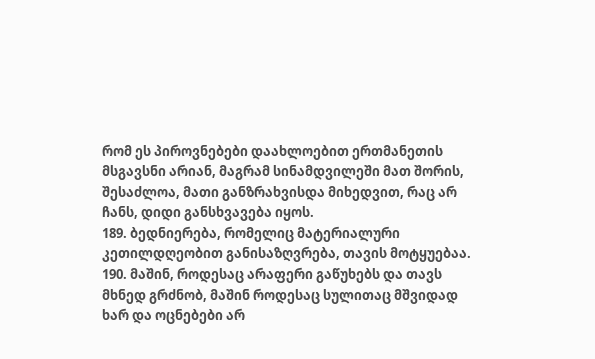რომ ეს პიროვნებები დაახლოებით ერთმანეთის მსგავსნი არიან, მაგრამ სინამდვილეში მათ შორის, შესაძლოა, მათი განზრახვისდა მიხედვით, რაც არ ჩანს, დიდი განსხვავება იყოს.
189. ბედნიერება, რომელიც მატერიალური კეთილდღეობით განისაზღვრება, თავის მოტყუებაა.
190. მაშინ, როდესაც არაფერი გაწუხებს და თავს მხნედ გრძნობ, მაშინ როდესაც სულითაც მშვიდად ხარ და ოცნებები არ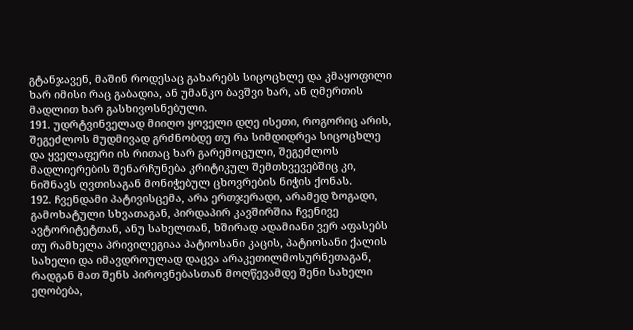გტანჯავენ, მაშინ როდესაც გახარებს სიცოცხლე და კმაყოფილი ხარ იმისი რაც გაბადია, ან უმანკო ბავშვი ხარ, ან ღმერთის მადლით ხარ გასხივოსნებული.
191. უდრტვინველად მიიღო ყოველი დღე ისეთი, როგორიც არის, შეგეძლოს მუდმივად გრძნობდე თუ რა სიმდიდრეა სიცოცხლე და ყველაფერი ის რითაც ხარ გარემოცული, შეგეძლოს მადლიერების შენარჩუნება კრიტიკულ შემთხვევებშიც კი, ნიშნავს ღვთისაგან მონიჭებულ ცხოვრების ნიჭის ქონას.
192. ჩვენდამი პატივისცემა, არა ერთჯერადი, არამედ ზოგადი, გამოხატული სხვათაგან, პირდაპირ კავშირშია ჩვენივე ავტორიტეტთან, ანუ სახელთან, ხშირად ადამიანი ვერ აფასებს თუ რამხელა პრივილეგიაა პატიოსანი კაცის, პატიოსანი ქალის სახელი და იმავდროულად დაცვა არაკეთილმოსურნეთაგან, რადგან მათ შენს პიროვნებასთან მოღწევამდე შენი სახელი ეღობება,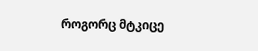როგორც მტკიცე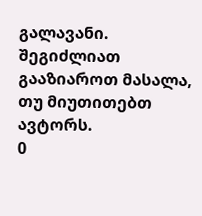გალავანი.
შეგიძლიათ გააზიაროთ მასალა, თუ მიუთითებთ ავტორს.
0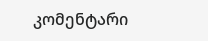კომენტარი